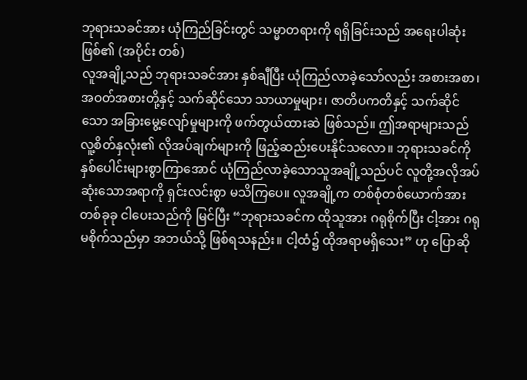ဘုရားသခင်အား ယုံကြည်ခြင်းတွင် သမ္မာတရားကို ရရှိခြင်းသည် အရေးပါဆုံးဖြစ်၏ (အပိုင်း တစ်)
လူအချို့သည် ဘုရားသခင်အား နှစ်ချီပြီး ယုံကြည်လာခဲ့သော်လည်း အစားအစာ၊ အဝတ်အစားတို့နှင့် သက်ဆိုင်သော သာယာမှုများ၊ ဇာတိပကတိနှင့် သက်ဆိုင်သော အခြားမွေ့လျော်မှုများကို ဖက်တွယ်ထားဆဲ ဖြစ်သည်။ ဤအရာများသည် လူ့စိတ်နှလုံး၏ လိုအပ်ချက်များကို ဖြည့်ဆည်းပေးနိုင်သလော။ ဘုရားသခင်ကို နှစ်ပေါင်းများစွာကြာအောင် ယုံကြည်လာခဲ့သောသူအချို့သည်ပင် လူတို့အလိုအပ်ဆုံးသောအရာကို ရှင်းလင်းစွာ မသိကြပေ။ လူအချို့က တစ်စုံတစ်ယောက်အား တစ်ခုခု ငါပေးသည်ကို မြင်ပြီး “ဘုရားသခင်က ထိုသူအား ဂရုစိုက်ပြီး ငါ့အား ဂရုမစိုက်သည်မှာ အဘယ်သို့ ဖြစ်ရသနည်း။ ငါ့ထံ၌ ထိုအရာမရှိသေး” ဟု ပြောဆို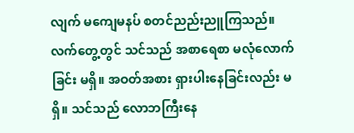လျက် မကျေမနပ် စတင်ညည်းညူကြသည်။ လက်တွေ့တွင် သင်သည် အစာရေစာ မလုံလောက်ခြင်း မရှိ။ အဝတ်အစား ရှားပါးနေခြင်းလည်း မရှိ။ သင်သည် လောဘကြီးနေ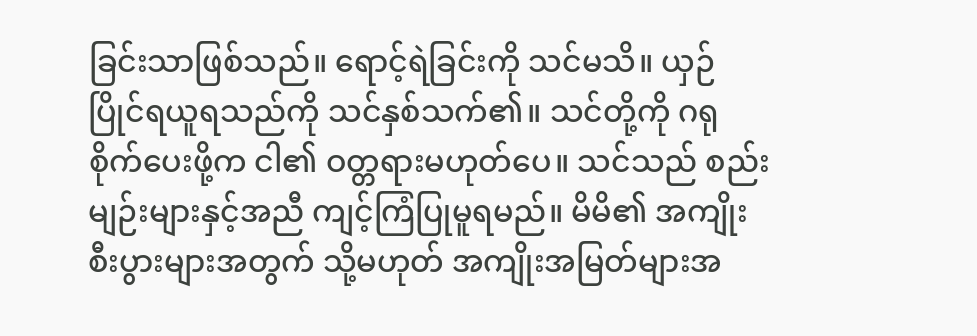ခြင်းသာဖြစ်သည်။ ရောင့်ရဲခြင်းကို သင်မသိ။ ယှဉ်ပြိုင်ရယူရသည်ကို သင်နှစ်သက်၏။ သင်တို့ကို ဂရုစိုက်ပေးဖို့က ငါ၏ ဝတ္တရားမဟုတ်ပေ။ သင်သည် စည်းမျဉ်းများနှင့်အညီ ကျင့်ကြံပြုမူရမည်။ မိမိ၏ အကျိုးစီးပွားများအတွက် သို့မဟုတ် အကျိုးအမြတ်များအ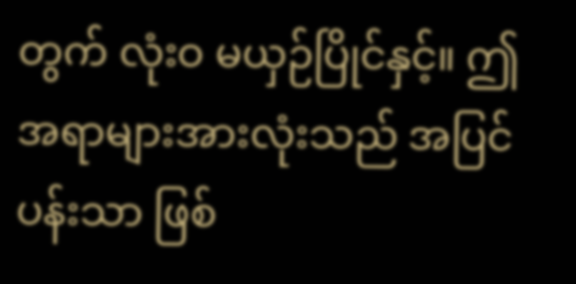တွက် လုံးဝ မယှဉ်ပြိုင်နှင့်။ ဤအရာများအားလုံးသည် အပြင်ပန်းသာ ဖြစ်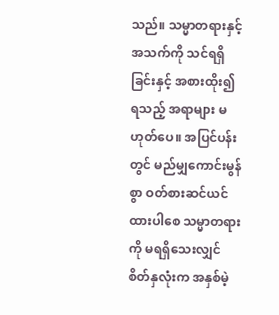သည်။ သမ္မာတရားနှင့် အသက်ကို သင်ရရှိခြင်းနှင့် အစားထိုး၍ရသည့် အရာများ မဟုတ်ပေ။ အပြင်ပန်းတွင် မည်မျှကောင်းမွန်စွာ ဝတ်စားဆင်ယင်ထားပါစေ သမ္မာတရားကို မရရှိသေးလျှင် စိတ်နှလုံးက အနှစ်မဲ့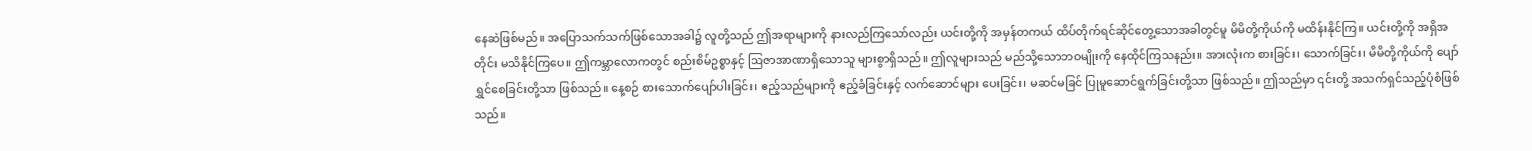နေဆဲဖြစ်မည်။ အပြောသက်သက်ဖြစ်သောအခါ၌ လူတို့သည် ဤအရာများကို နားလည်ကြသော်လည်း ယင်းတို့ကို အမှန်တကယ် ထိပ်တိုက်ရင်ဆိုင်တွေ့သောအခါတွင်မူ မိမိတို့ကိုယ်ကို မထိန်းနိုင်ကြ။ ယင်းတို့ကို အရှိအတိုင်း မသိနိုင်ကြပေ။ ဤကမ္ဘာလောကတွင် စည်းစိမ်ဥစ္စာနှင့် ဩဇာအာဏာရှိသောသူ များစွာရှိသည်။ ဤလူများသည် မည်သို့သောဘဝမျိုးကို နေထိုင်ကြသနည်း။ အားလုံးက စားခြင်း၊ သောက်ခြင်း၊ မိမိတို့ကိုယ်ကို ပျော်ရွှင်စေခြင်းတို့သာ ဖြစ်သည်။ နေ့စဉ် စားသောက်ပျော်ပါးခြင်း၊ ဧည့်သည်များကို ဧည့်ခံခြင်းနှင့် လက်ဆောင်များ ပေးခြင်း၊ မဆင်မခြင် ပြုမူဆောင်ရွက်ခြင်းတို့သာ ဖြစ်သည်။ ဤသည်မှာ ၎င်းတို့ အသက်ရှင်သည့်ပုံစံဖြစ်သည်။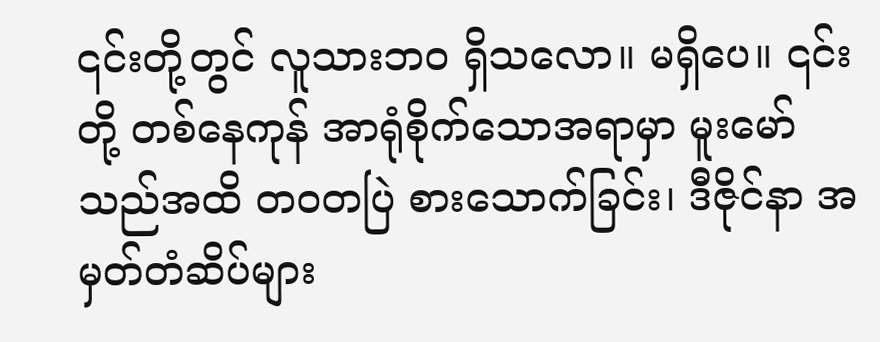၎င်းတို့တွင် လူသားဘဝ ရှိသလော။ မရှိပေ။ ၎င်းတို့ တစ်နေကုန် အာရုံစိုက်သောအရာမှာ မူးမော်သည်အထိ တဝတပြဲ စားသောက်ခြင်း၊ ဒီဇိုင်နာ အမှတ်တံဆိပ်များ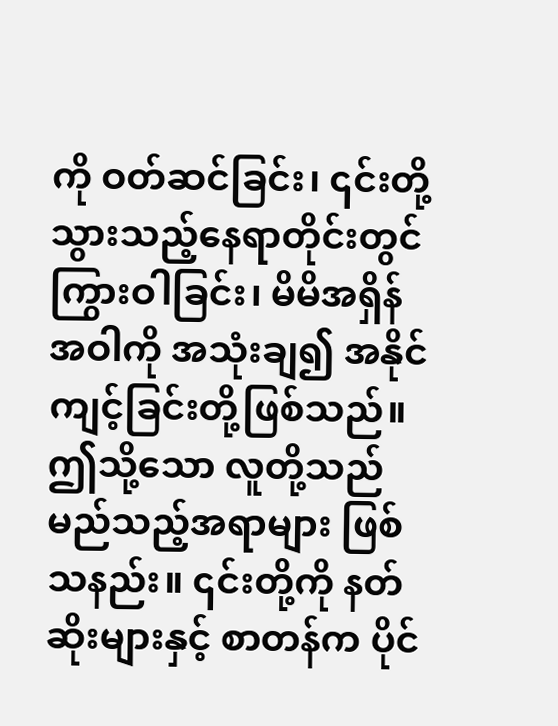ကို ဝတ်ဆင်ခြင်း၊ ၎င်းတို့ သွားသည့်နေရာတိုင်းတွင် ကြွားဝါခြင်း၊ မိမိအရှိန်အဝါကို အသုံးချ၍ အနိုင်ကျင့်ခြင်းတို့ဖြစ်သည်။ ဤသို့သော လူတို့သည် မည်သည့်အရာများ ဖြစ်သနည်း။ ၎င်းတို့ကို နတ်ဆိုးများနှင့် စာတန်က ပိုင်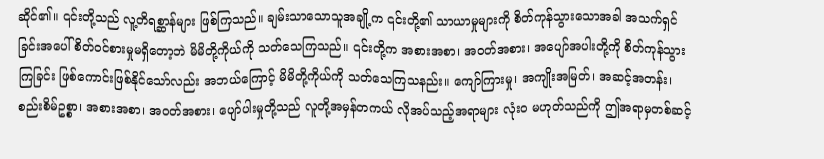ဆိုင်၏။ ၎င်းတို့သည် လူ့တိရစ္ဆာန်များ ဖြစ်ကြသည်။ ချမ်းသာသောသူအချို့က ၎င်းတို့၏ သာယာမှုများကို စိတ်ကုန်သွားသောအခါ အသက်ရှင်ခြင်းအပေါ် စိတ်ဝင်စားမှုမရှိတော့ဘဲ မိမိတို့ကိုယ်ကို သတ်သေကြသည်။ ၎င်းတို့က အစားအစာ၊ အဝတ်အစား၊ အပျော်အပါးတို့ကို စိတ်ကုန်သွားကြခြင်း ဖြစ်ကောင်းဖြစ်နိုင်သော်လည်း အဘယ်ကြောင့် မိမိတို့ကိုယ်ကို သတ်သေကြသနည်း။ ကျော်ကြားမှု၊ အကျိုးအမြတ်၊ အဆင့်အတန်း၊ စည်းစိမ်ဥစ္စာ၊ အစားအစာ၊ အဝတ်အစား၊ ပျော်ပါးမှုတို့သည် လူတို့အမှန်တကယ် လိုအပ်သည့်အရာများ လုံးဝ မဟုတ်သည်ကို ဤအရာမှတစ်ဆင့်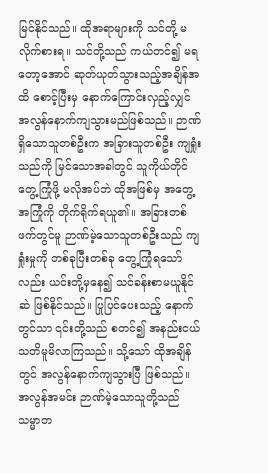မြင်နိုင်သည်။ ထိုအရာများကို သင်တို့ မလိုက်စားရ။ သင်တို့သည် ကယ်တင်၍ မရတော့အောင် ဆုတ်ယုတ်သွားသည့်အချိန်အထိ စောင့်ပြီးမှ နောက်ကြောင်းလှည့်လျှင် အလွန်နောက်ကျသွားမည်ဖြစ်သည်။ ဉာဏ်ရှိသောသူတစ်ဦးက အခြားသူတစ်ဦး ကျရှုံးသည်ကို မြင်သောအခါတွင် သူကိုယ်တိုင် တွေ့ကြုံဖို့ မလိုအပ်ဘဲ ထိုအဖြစ်မှ အတွေ့အကြုံကို တိုက်ရိုက်ရယူ၏။ အခြားတစ်ဖက်တွင်မူ ဉာဏ်မဲ့သောသူတစ်ဦးသည် ကျရှုံးမှုကို တစ်ခုပြီးတစ်ခု တွေ့ကြုံရသော်လည်း ယင်းတို့မှနေ၍ သင်ခန်းစာမယူနိုင်ဆဲ ဖြစ်နိုင်သည်။ ပြုပြင်ပေးသည့် နောက်တွင်သာ ၎င်းတို့သည် စတင်၍ အနည်းငယ် သတိမူမိလာကြသည်။ သို့သော် ထိုအချိန်တွင် အလွန်နောက်ကျသွားပြီ ဖြစ်သည်။ အလွန်အမင်း ဉာဏ်မဲ့သောသူတို့သည် သမ္မာတ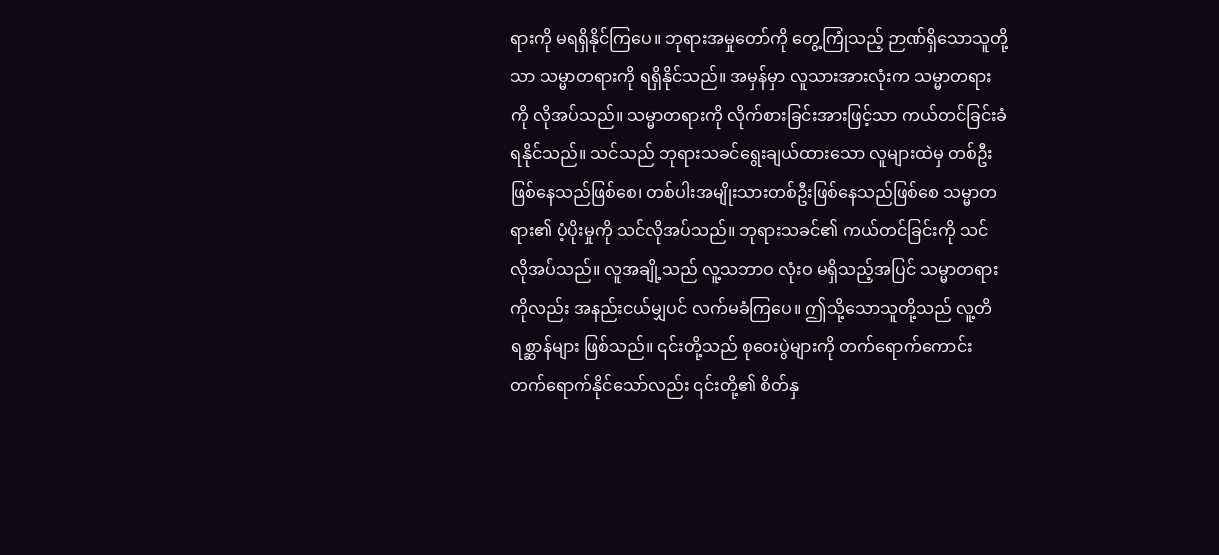ရားကို မရရှိနိုင်ကြပေ။ ဘုရားအမှုတော်ကို တွေ့ကြုံသည့် ဉာဏ်ရှိသောသူတို့သာ သမ္မာတရားကို ရရှိနိုင်သည်။ အမှန်မှာ လူသားအားလုံးက သမ္မာတရားကို လိုအပ်သည်။ သမ္မာတရားကို လိုက်စားခြင်းအားဖြင့်သာ ကယ်တင်ခြင်းခံရနိုင်သည်။ သင်သည် ဘုရားသခင်ရွေးချယ်ထားသော လူများထဲမှ တစ်ဦးဖြစ်နေသည်ဖြစ်စေ၊ တစ်ပါးအမျိုးသားတစ်ဦးဖြစ်နေသည်ဖြစ်စေ သမ္မာတရား၏ ပံ့ပိုးမှုကို သင်လိုအပ်သည်။ ဘုရားသခင်၏ ကယ်တင်ခြင်းကို သင် လိုအပ်သည်။ လူအချို့သည် လူ့သဘာဝ လုံးဝ မရှိသည့်အပြင် သမ္မာတရားကိုလည်း အနည်းငယ်မျှပင် လက်မခံကြပေ။ ဤသို့သောသူတို့သည် လူ့တိရစ္ဆာန်များ ဖြစ်သည်။ ၎င်းတို့သည် စုဝေးပွဲများကို တက်ရောက်ကောင်း တက်ရောက်နိုင်သော်လည်း ၎င်းတို့၏ စိတ်နှ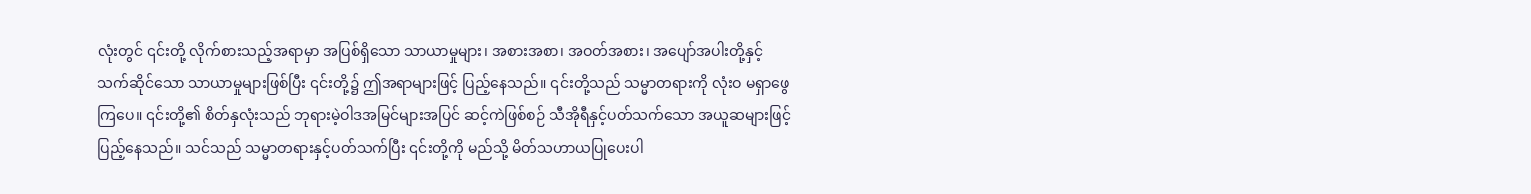လုံးတွင် ၎င်းတို့ လိုက်စားသည့်အရာမှာ အပြစ်ရှိသော သာယာမှုများ၊ အစားအစာ၊ အဝတ်အစား၊ အပျော်အပါးတို့နှင့် သက်ဆိုင်သော သာယာမှုများဖြစ်ပြီး ၎င်းတို့၌ ဤအရာများဖြင့် ပြည့်နေသည်။ ၎င်းတို့သည် သမ္မာတရားကို လုံးဝ မရှာဖွေကြပေ။ ၎င်းတို့၏ စိတ်နှလုံးသည် ဘုရားမဲ့ဝါဒအမြင်များအပြင် ဆင့်ကဲဖြစ်စဉ် သီအိုရီနှင့်ပတ်သက်သော အယူဆများဖြင့် ပြည့်နေသည်။ သင်သည် သမ္မာတရားနှင့်ပတ်သက်ပြီး ၎င်းတို့ကို မည်သို့ မိတ်သဟာယပြုပေးပါ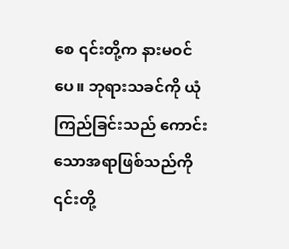စေ ၎င်းတို့က နားမဝင်ပေ။ ဘုရားသခင်ကို ယုံကြည်ခြင်းသည် ကောင်းသောအရာဖြစ်သည်ကို ၎င်းတို့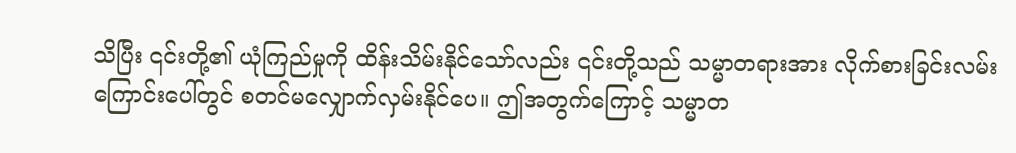သိပြီး ၎င်းတို့၏ ယုံကြည်မှုကို ထိန်းသိမ်းနိုင်သော်လည်း ၎င်းတို့သည် သမ္မာတရားအား လိုက်စားခြင်းလမ်းကြောင်းပေါ်တွင် စတင်မလျှောက်လှမ်းနိုင်ပေ။ ဤအတွက်ကြောင့် သမ္မာတ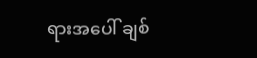ရားအပေါ် ချစ်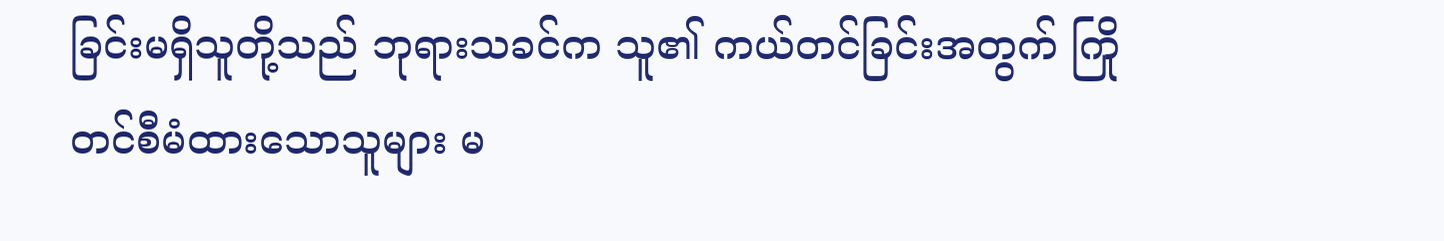ခြင်းမရှိသူတို့သည် ဘုရားသခင်က သူ၏ ကယ်တင်ခြင်းအတွက် ကြိုတင်စီမံထားသောသူများ မ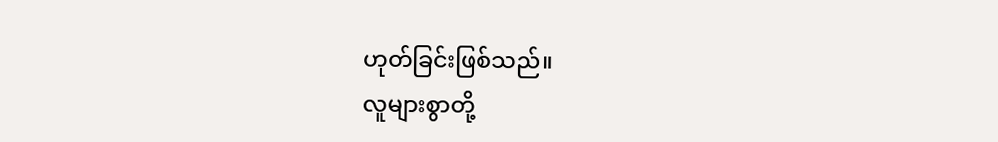ဟုတ်ခြင်းဖြစ်သည်။
လူများစွာတို့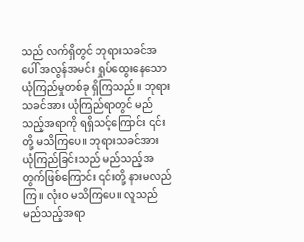သည် လက်ရှိတွင် ဘုရားသခင်အပေါ် အလွန်အမင်း ရှုပ်ထွေးနေသော ယုံကြည်မှုတစ်ခု ရှိကြသည်။ ဘုရားသခင်အား ယုံကြည်ရာတွင် မည်သည့်အရာကို ရရှိသင့်ကြောင်း ၎င်းတို့ မသိကြပေ။ ဘုရားသခင်အား ယုံကြည်ခြင်းသည် မည်သည့်အတွက်ဖြစ်ကြောင်း ၎င်းတို့ နားမလည်ကြ။ လုံးဝ မသိကြပေ။ လူသည် မည်သည့်အရာ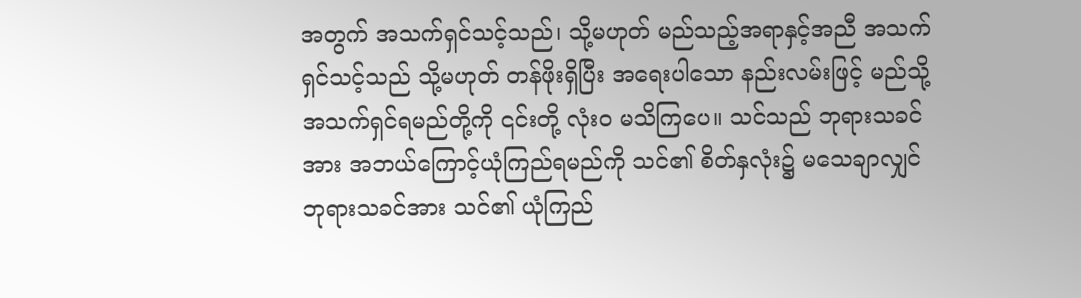အတွက် အသက်ရှင်သင့်သည်၊ သို့မဟုတ် မည်သည့်အရာနှင့်အညီ အသက်ရှင်သင့်သည် သို့မဟုတ် တန်ဖိုးရှိပြီး အရေးပါသော နည်းလမ်းဖြင့် မည်သို့အသက်ရှင်ရမည်တို့ကို ၎င်းတို့ လုံးဝ မသိကြပေ။ သင်သည် ဘုရားသခင်အား အဘယ်ကြောင့်ယုံကြည်ရမည်ကို သင်၏ စိတ်နှလုံး၌ မသေချာလျှင် ဘုရားသခင်အား သင်၏ ယုံကြည်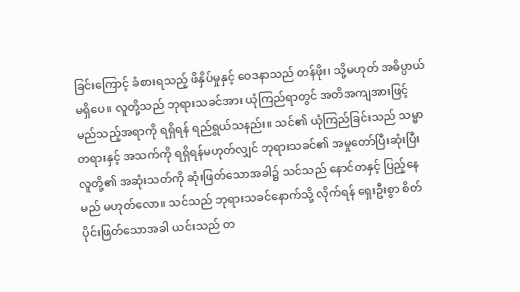ခြင်းကြောင့် ခံစားရသည့် ဖိနှိပ်မှုနှင့် ဝေဒနာသည် တန်ဖိုး၊ သို့မဟုတ် အဓိပ္ပာယ် မရှိပေ။ လူတို့သည် ဘုရားသခင်အား ယုံကြည်ရာတွင် အတိအကျအားဖြင့် မည်သည့်အရာကို ရရှိရန် ရည်ရွယ်သနည်း။ သင်၏ ယုံကြည်ခြင်းသည် သမ္မာတရားနှင့် အသက်ကို ရရှိရန်မဟုတ်လျှင် ဘုရားသခင်၏ အမှုတော်ပြီးဆုံးပြီး လူတို့၏ အဆုံးသတ်ကို ဆုံးဖြတ်သောအခါ၌ သင်သည် နောင်တနှင့် ပြည့်နေမည် မဟုတ်လော။ သင်သည် ဘုရားသခင်နောက်သို့ လိုက်ရန် ရှေးဦးစွာ စိတ်ပိုင်းဖြတ်သောအခါ ယင်းသည် တ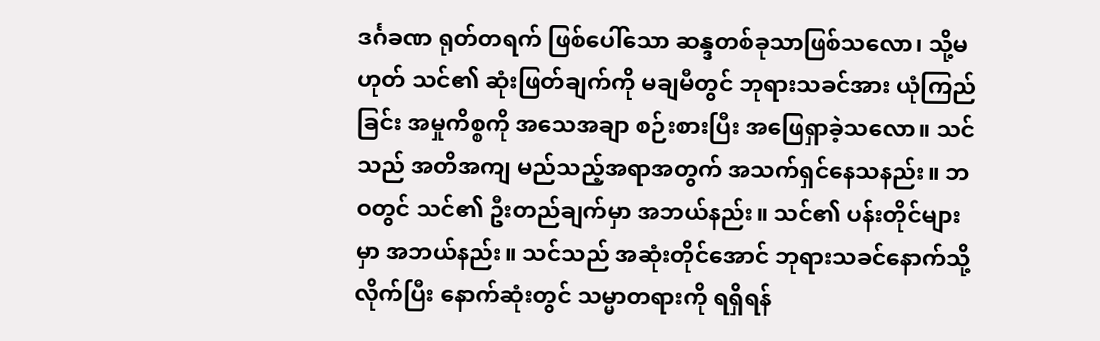ဒင်္ဂခဏ ရုတ်တရက် ဖြစ်ပေါ်သော ဆန္ဒတစ်ခုသာဖြစ်သလော၊ သို့မဟုတ် သင်၏ ဆုံးဖြတ်ချက်ကို မချမီတွင် ဘုရားသခင်အား ယုံကြည်ခြင်း အမှုကိစ္စကို အသေအချာ စဉ်းစားပြီး အဖြေရှာခဲ့သလော။ သင်သည် အတိအကျ မည်သည့်အရာအတွက် အသက်ရှင်နေသနည်း။ ဘဝတွင် သင်၏ ဦးတည်ချက်မှာ အဘယ်နည်း။ သင်၏ ပန်းတိုင်များမှာ အဘယ်နည်း။ သင်သည် အဆုံးတိုင်အောင် ဘုရားသခင်နောက်သို့ လိုက်ပြီး နောက်ဆုံးတွင် သမ္မာတရားကို ရရှိရန်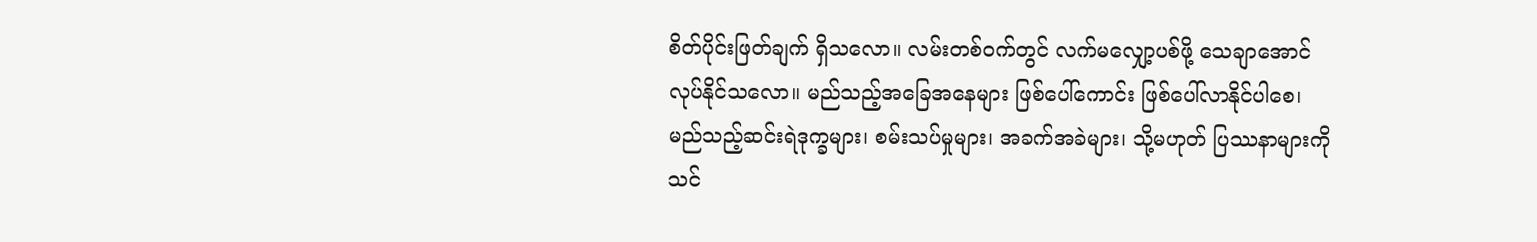စိတ်ပိုင်းဖြတ်ချက် ရှိသလော။ လမ်းတစ်ဝက်တွင် လက်မလျှော့ပစ်ဖို့ သေချာအောင် လုပ်နိုင်သလော။ မည်သည့်အခြေအနေများ ဖြစ်ပေါ်ကောင်း ဖြစ်ပေါ်လာနိုင်ပါစေ၊ မည်သည့်ဆင်းရဲဒုက္ခများ၊ စမ်းသပ်မှုများ၊ အခက်အခဲများ၊ သို့မဟုတ် ပြဿနာများကို သင်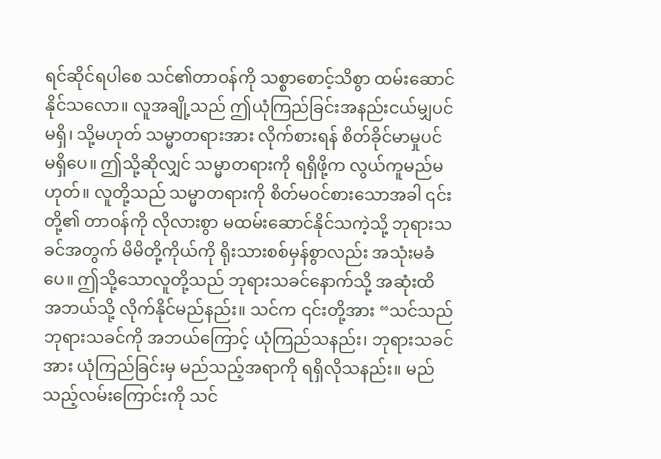ရင်ဆိုင်ရပါစေ သင်၏တာဝန်ကို သစ္စာစောင့်သိစွာ ထမ်းဆောင်နိုင်သလော။ လူအချို့သည် ဤယုံကြည်ခြင်းအနည်းငယ်မျှပင် မရှိ၊ သို့မဟုတ် သမ္မာတရားအား လိုက်စားရန် စိတ်ခိုင်မာမှုပင် မရှိပေ။ ဤသို့ဆိုလျှင် သမ္မာတရားကို ရရှိဖို့က လွယ်ကူမည်မဟုတ်။ လူတို့သည် သမ္မာတရားကို စိတ်မဝင်စားသောအခါ ၎င်းတို့၏ တာဝန်ကို လိုလားစွာ မထမ်းဆောင်နိုင်သကဲ့သို့ ဘုရားသခင်အတွက် မိမိတို့ကိုယ်ကို ရိုးသားစစ်မှန်စွာလည်း အသုံးမခံပေ။ ဤသို့သောလူတို့သည် ဘုရားသခင်နောက်သို့ အဆုံးထိ အဘယ်သို့ လိုက်နိုင်မည်နည်း။ သင်က ၎င်းတို့အား “သင်သည် ဘုရားသခင်ကို အဘယ်ကြောင့် ယုံကြည်သနည်း၊ ဘုရားသခင်အား ယုံကြည်ခြင်းမှ မည်သည့်အရာကို ရရှိလိုသနည်း။ မည်သည့်လမ်းကြောင်းကို သင်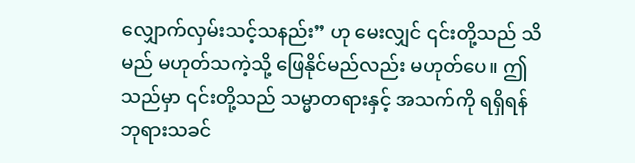လျှောက်လှမ်းသင့်သနည်း” ဟု မေးလျှင် ၎င်းတို့သည် သိမည် မဟုတ်သကဲ့သို့ ဖြေနိုင်မည်လည်း မဟုတ်ပေ။ ဤသည်မှာ ၎င်းတို့သည် သမ္မာတရားနှင့် အသက်ကို ရရှိရန် ဘုရားသခင်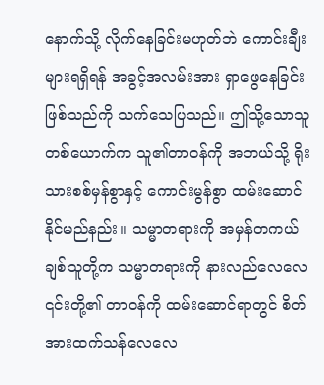နောက်သို့ လိုက်နေခြင်းမဟုတ်ဘဲ ကောင်းချီးများရရှိရန် အခွင့်အလမ်းအား ရှာဖွေနေခြင်းဖြစ်သည်ကို သက်သေပြသည်။ ဤသို့သောသူတစ်ယောက်က သူ၏တာဝန်ကို အဘယ်သို့ ရိုးသားစစ်မှန်စွာနှင့် ကောင်းမွန်စွာ ထမ်းဆောင်နိုင်မည်နည်း။ သမ္မာတရားကို အမှန်တကယ် ချစ်သူတို့က သမ္မာတရားကို နားလည်လေလေ ၎င်းတို့၏ တာဝန်ကို ထမ်းဆောင်ရာတွင် စိတ်အားထက်သန်လေလေ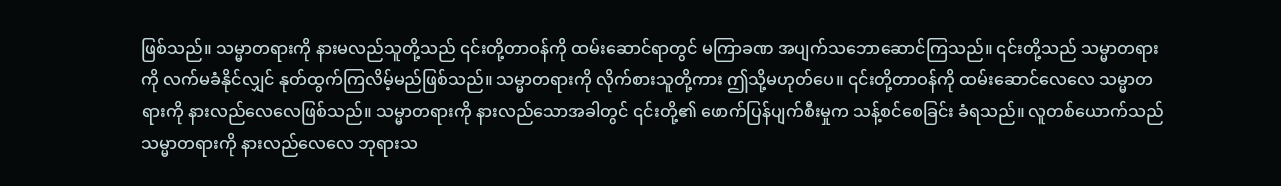ဖြစ်သည်။ သမ္မာတရားကို နားမလည်သူတို့သည် ၎င်းတို့တာဝန်ကို ထမ်းဆောင်ရာတွင် မကြာခဏ အပျက်သဘောဆောင်ကြသည်။ ၎င်းတို့သည် သမ္မာတရားကို လက်မခံနိုင်လျှင် နုတ်ထွက်ကြလိမ့်မည်ဖြစ်သည်။ သမ္မာတရားကို လိုက်စားသူတို့ကား ဤသို့မဟုတ်ပေ။ ၎င်းတို့တာဝန်ကို ထမ်းဆောင်လေလေ သမ္မာတရားကို နားလည်လေလေဖြစ်သည်။ သမ္မာတရားကို နားလည်သောအခါတွင် ၎င်းတို့၏ ဖောက်ပြန်ပျက်စီးမှုက သန့်စင်စေခြင်း ခံရသည်။ လူတစ်ယောက်သည် သမ္မာတရားကို နားလည်လေလေ ဘုရားသ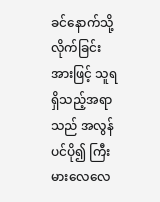ခင်နောက်သို့ လိုက်ခြင်းအားဖြင့် သူရရှိသည့်အရာသည် အလွန်ပင်ပို၍ ကြီးမားလေလေ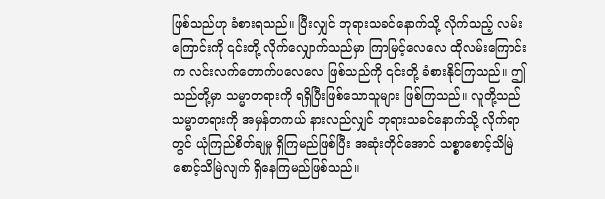ဖြစ်သည်ဟု ခံစားရသည်။ ပြီးလျှင် ဘုရားသခင်နောက်သို့ လိုက်သည့် လမ်းကြောင်းကို ၎င်းတို့ လိုက်လျှောက်သည်မှာ ကြာမြင့်လေလေ ထိုလမ်းကြောင်းက လင်းလက်တောက်ပလေလေ ဖြစ်သည်ကို ၎င်းတို့ ခံစားနိုင်ကြသည်။ ဤသည်တို့မှာ သမ္မာတရားကို ရရှိပြီးဖြစ်သောသူများ ဖြစ်ကြသည်။ လူတို့သည် သမ္မာတရားကို အမှန်တကယ် နားလည်လျှင် ဘုရားသခင်နောက်သို့ လိုက်ရာတွင် ယုံကြည်စိတ်ချမှု ရှိကြမည်ဖြစ်ပြီး အဆုံးတိုင်အောင် သစ္စာစောင့်သိမြဲ စောင့်သိမြဲလျက် ရှိနေကြမည်ဖြစ်သည်။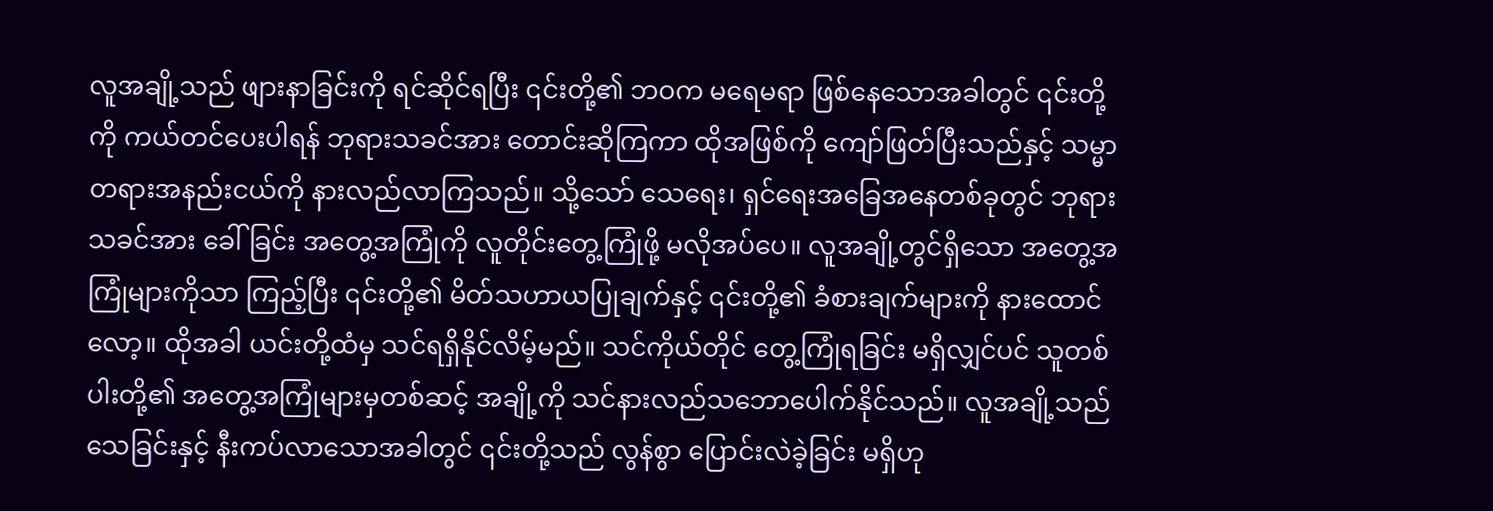လူအချို့သည် ဖျားနာခြင်းကို ရင်ဆိုင်ရပြီး ၎င်းတို့၏ ဘဝက မရေမရာ ဖြစ်နေသောအခါတွင် ၎င်းတို့ကို ကယ်တင်ပေးပါရန် ဘုရားသခင်အား တောင်းဆိုကြကာ ထိုအဖြစ်ကို ကျော်ဖြတ်ပြီးသည်နှင့် သမ္မာတရားအနည်းငယ်ကို နားလည်လာကြသည်။ သို့သော် သေရေး၊ ရှင်ရေးအခြေအနေတစ်ခုတွင် ဘုရားသခင်အား ခေါ်ခြင်း အတွေ့အကြုံကို လူတိုင်းတွေ့ကြုံဖို့ မလိုအပ်ပေ။ လူအချို့တွင်ရှိသော အတွေ့အကြုံများကိုသာ ကြည့်ပြီး ၎င်းတို့၏ မိတ်သဟာယပြုချက်နှင့် ၎င်းတို့၏ ခံစားချက်များကို နားထောင်လော့။ ထိုအခါ ယင်းတို့ထံမှ သင်ရရှိနိုင်လိမ့်မည်။ သင်ကိုယ်တိုင် တွေ့ကြုံရခြင်း မရှိလျှင်ပင် သူတစ်ပါးတို့၏ အတွေ့အကြုံများမှတစ်ဆင့် အချို့ကို သင်နားလည်သဘောပေါက်နိုင်သည်။ လူအချို့သည် သေခြင်းနှင့် နီးကပ်လာသောအခါတွင် ၎င်းတို့သည် လွန်စွာ ပြောင်းလဲခဲ့ခြင်း မရှိဟု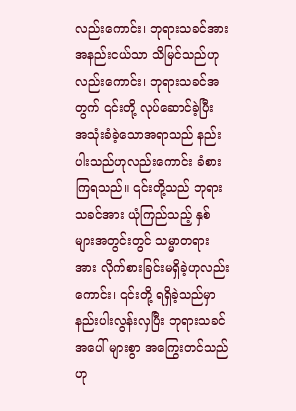လည်းကောင်း၊ ဘုရားသခင်အား အနည်းငယ်သာ သိမြင်သည်ဟုလည်းကောင်း၊ ဘုရားသခင်အတွက် ၎င်းတို့ လုပ်ဆောင်ခဲ့ပြီး အသုံးခံခဲ့သောအရာသည် နည်းပါးသည်ဟုလည်းကောင်း ခံစားကြရသည်။ ၎င်းတို့သည် ဘုရားသခင်အား ယုံကြည်သည့် နှစ်များအတွင်းတွင် သမ္မာတရားအား လိုက်စားခြင်းမရှိခဲ့ဟုလည်းကောင်း၊ ၎င်းတို့ ရရှိခဲ့သည်မှာ နည်းပါးလွန်းလှပြီး ဘုရားသခင်အပေါ် များစွာ အကြွေးတင်သည်ဟု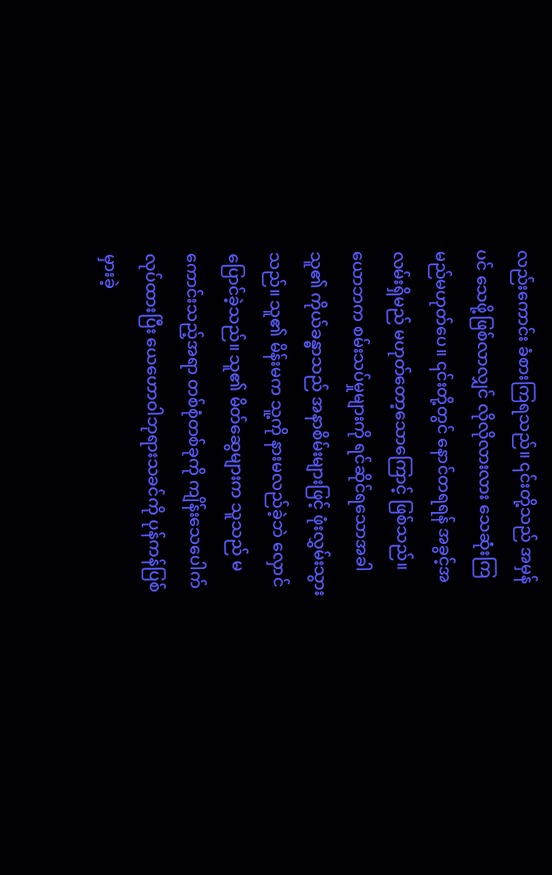လည်းကောင်း ခံစားကြရသည်။ ၎င်းတို့သည် အမှန်ပင် သေဖို့ဖြစ်လာလျှင် လိုလိုလားလား သေဆုံးကြမည်မဟုတ်ပေ။ ၎င်းတို့တွင် နောင်တရရန် အခွင့်အလမ်းရှိမည် မဟုတ်တော့သောကြောင့် ဖြစ်သည်။ ယောဘက စမ်းသပ်မှုများကို ရင်ဆိုင်ရသောအခါ သူ၏ ကိုယ်ခန္ဓာသည် အနာစိမ်းများဖြင့် ဖုံးလွှမ်းသွားသည်။ သူ၏ မိန်းမက သူ့ကို နားမလည်ခဲ့ဘဲ လှောင်ပြောင်ခဲ့သည်။ သူ၏ မိတ်ဆွေများက သူသည် မကောင်းသည့်အရာ တစ်စုံတစ်ခုကို ကျိန်းသေပေါက် လုပ်ထားပြီး ယေဟောဝါဘုရားသခင်ကို ပုန်ကန်ပြစ်မှားခဲ့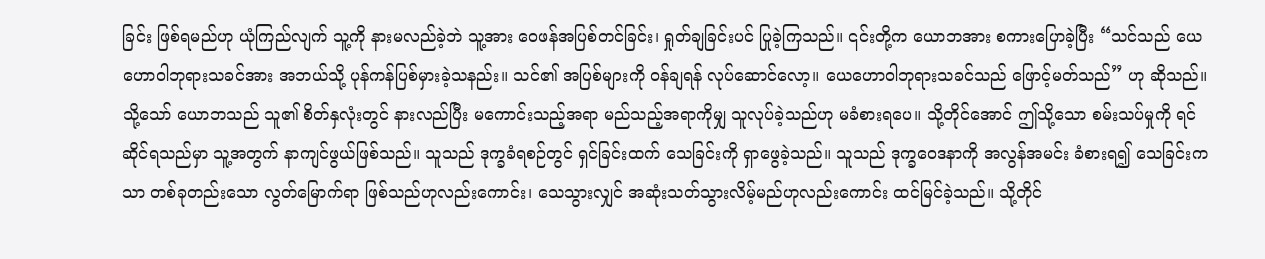ခြင်း ဖြစ်ရမည်ဟု ယုံကြည်လျက် သူ့ကို နားမလည်ခဲ့ဘဲ သူ့အား ဝေဖန်အပြစ်တင်ခြင်း၊ ရှုတ်ချခြင်းပင် ပြုခဲ့ကြသည်။ ၎င်းတို့က ယောဘအား စကားပြောခဲ့ပြီး “သင်သည် ယေဟောဝါဘုရားသခင်အား အဘယ်သို့ ပုန်ကန်ပြစ်မှားခဲ့သနည်း။ သင်၏ အပြစ်များကို ဝန်ချရန် လုပ်ဆောင်လော့။ ယေဟောဝါဘုရားသခင်သည် ဖြောင့်မတ်သည်” ဟု ဆိုသည်။ သို့သော် ယောဘသည် သူ၏ စိတ်နှလုံးတွင် နားလည်ပြီး မကောင်းသည့်အရာ မည်သည့်အရာကိုမျှ သူလုပ်ခဲ့သည်ဟု မခံစားရပေ။ သို့တိုင်အောင် ဤသို့သော စမ်းသပ်မှုကို ရင်ဆိုင်ရသည်မှာ သူ့အတွက် နာကျင်ဖွယ်ဖြစ်သည်။ သူသည် ဒုက္ခခံရစဉ်တွင် ရှင်ခြင်းထက် သေခြင်းကို ရှာဖွေခဲ့သည်။ သူသည် ဒုက္ခဝေဒနာကို အလွန်အမင်း ခံစားရ၍ သေခြင်းကသာ တစ်ခုတည်းသော လွတ်မြောက်ရာ ဖြစ်သည်ဟုလည်းကောင်း၊ သေသွားလျှင် အဆုံးသတ်သွားလိမ့်မည်ဟုလည်းကောင်း ထင်မြင်ခဲ့သည်။ သို့တိုင်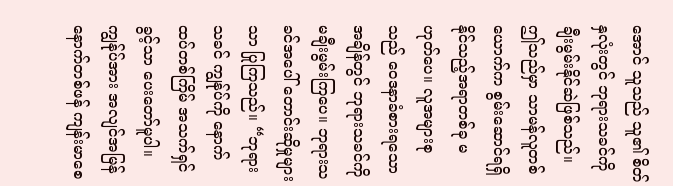အောင် သူသည် သူ၏ စိတ်နှလုံးတွင် ဘုရားသခင်ကို ချီးမွမ်းနိုင်ဆဲဖြစ်သည်။ ဤသည်မှာ သာမန်လူတစ်ယောက်က စွမ်းဆောင်ရရှိနိုင်သည့်အရာတစ်ခု မဟုတ်ပေ။ လူအများစုသည် ဝေဒနာခံစားရသောအချိန်တွင် ဘုရားသခင်ကို မချီးမွမ်းကြပေ။ ဘုရားသခင်အပေါ် တောင်းဆိုမှုများသာ ပြုကြသည်။ “ဘုရားသခင် ကျွန်ုပ်ကို နောက်ထပ်တစ်ကြိမ် အသက်ရှင်ခွင့်သာ ပေးတော်မူပါ။ ကျွန်ုပ်အား အလျင်အမြန် နောက်တစ်ဖန် ကျန်းမာစေ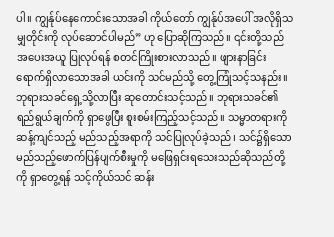ပါ။ ကျွန်ုပ်နေကောင်းသောအခါ ကိုယ်တော် ကျွန်ုပ်အပေါ် အလိုရှိသမျှတိုင်းကို လုပ်ဆောင်ပါမည်” ဟု ပြောဆိုကြသည်။ ၎င်းတို့သည် အပေးအယူ ပြုလုပ်ရန် စတင်ကြိုးစားလာသည်။ ဖျားနာခြင်း ရောက်ရှိလာသောအခါ ယင်းကို သင်မည်သို့ တွေ့ကြုံသင့်သနည်း။ ဘုရားသခင်ရှေ့သို့လာပြီး ဆုတောင်းသင့်သည်။ ဘုရားသခင်၏ ရည်ရွယ်ချက်ကို ရှာဖွေပြီး စူးစမ်းကြည့်သင့်သည်။ သမ္မာတရားကို ဆန့်ကျင်သည့် မည်သည့်အရာကို သင်ပြုလုပ်ခဲ့သည်၊ သင်၌ရှိသော မည်သည့်ဖောက်ပြန်ပျက်စီးမှုကို မဖြေရှင်းရသေးသည်ဆိုသည်တို့ကို ရှာတွေ့ရန် သင့်ကိုယ်သင် ဆန်း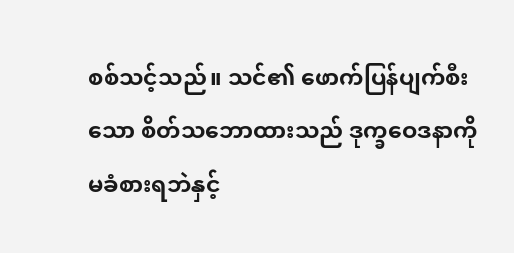စစ်သင့်သည်။ သင်၏ ဖောက်ပြန်ပျက်စီးသော စိတ်သဘောထားသည် ဒုက္ခဝေဒနာကို မခံစားရဘဲနှင့်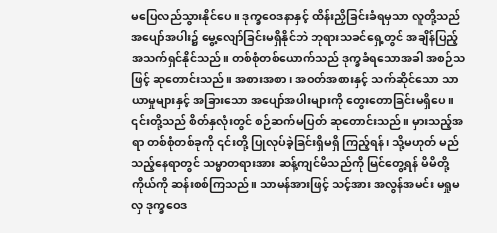မပြေလည်သွားနိုင်ပေ။ ဒုက္ခဝေဒနာနှင့် ထိန်းညှိခြင်းခံရမှသာ လူတို့သည် အပျော်အပါး၌ မွေ့လျော်ခြင်းမရှိနိုင်ဘဲ ဘုရားသခင်ရှေ့တွင် အချိန်ပြည့် အသက်ရှင်နိုင်သည်။ တစ်စုံတစ်ယောက်သည် ဒုက္ခခံရသောအခါ အစဉ်သဖြင့် ဆုတောင်းသည်။ အစားအစာ၊ အဝတ်အစားနှင့် သက်ဆိုင်သော သာယာမှုများနှင့် အခြားသော အပျော်အပါးများကို တွေးတောခြင်းမရှိပေ။ ၎င်းတို့သည် စိတ်နှလုံးတွင် စဉ်ဆက်မပြတ် ဆုတောင်းသည်။ မှားသည့်အရာ တစ်စုံတစ်ခုကို ၎င်းတို့ ပြုလုပ်ခဲ့ခြင်းရှိမရှိ ကြည့်ရန်၊ သို့မဟုတ် မည်သည့်နေရာတွင် သမ္မာတရားအား ဆန့်ကျင်မိသည်ကို မြင်တွေ့ရန် မိမိတို့ကိုယ်ကို ဆန်းစစ်ကြသည်။ သာမန်အားဖြင့် သင့်အား အလွန်အမင်း မရှုမလှ ဒုက္ခဝေဒ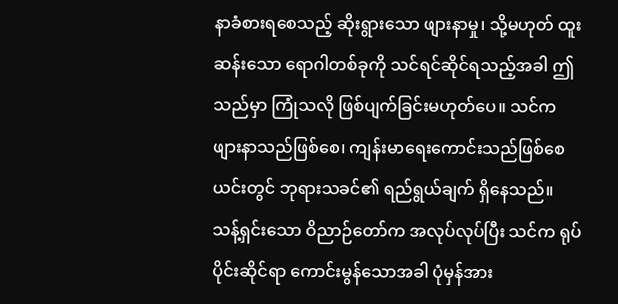နာခံစားရစေသည့် ဆိုးရွားသော ဖျားနာမှု၊ သို့မဟုတ် ထူးဆန်းသော ရောဂါတစ်ခုကို သင်ရင်ဆိုင်ရသည့်အခါ ဤသည်မှာ ကြုံသလို ဖြစ်ပျက်ခြင်းမဟုတ်ပေ။ သင်က ဖျားနာသည်ဖြစ်စေ၊ ကျန်းမာရေးကောင်းသည်ဖြစ်စေ ယင်းတွင် ဘုရားသခင်၏ ရည်ရွယ်ချက် ရှိနေသည်။ သန့်ရှင်းသော ဝိညာဉ်တော်က အလုပ်လုပ်ပြီး သင်က ရုပ်ပိုင်းဆိုင်ရာ ကောင်းမွန်သောအခါ ပုံမှန်အား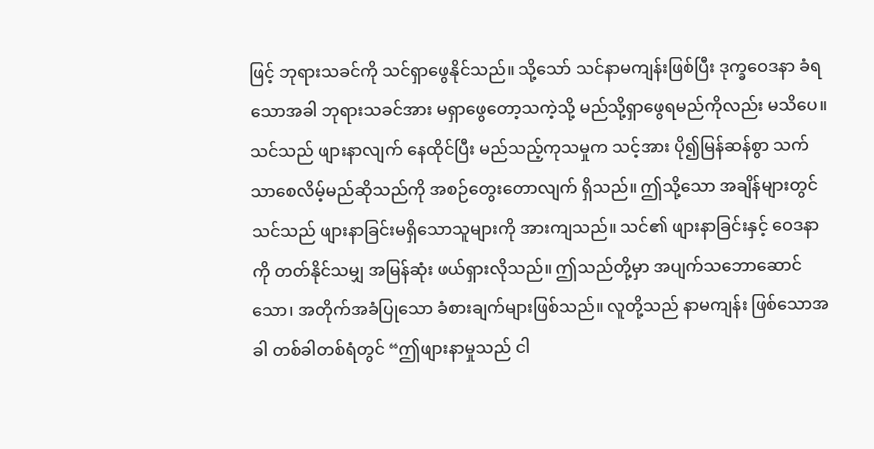ဖြင့် ဘုရားသခင်ကို သင်ရှာဖွေနိုင်သည်။ သို့သော် သင်နာမကျန်းဖြစ်ပြီး ဒုက္ခဝေဒနာ ခံရသောအခါ ဘုရားသခင်အား မရှာဖွေတော့သကဲ့သို့ မည်သို့ရှာဖွေရမည်ကိုလည်း မသိပေ။ သင်သည် ဖျားနာလျက် နေထိုင်ပြီး မည်သည့်ကုသမှုက သင့်အား ပို၍မြန်ဆန်စွာ သက်သာစေလိမ့်မည်ဆိုသည်ကို အစဉ်တွေးတောလျက် ရှိသည်။ ဤသို့သော အချိန်များတွင် သင်သည် ဖျားနာခြင်းမရှိသောသူများကို အားကျသည်။ သင်၏ ဖျားနာခြင်းနှင့် ဝေဒနာကို တတ်နိုင်သမျှ အမြန်ဆုံး ဖယ်ရှားလိုသည်။ ဤသည်တို့မှာ အပျက်သဘောဆောင်သော၊ အတိုက်အခံပြုသော ခံစားချက်များဖြစ်သည်။ လူတို့သည် နာမကျန်း ဖြစ်သောအခါ တစ်ခါတစ်ရံတွင် “ဤဖျားနာမှုသည် ငါ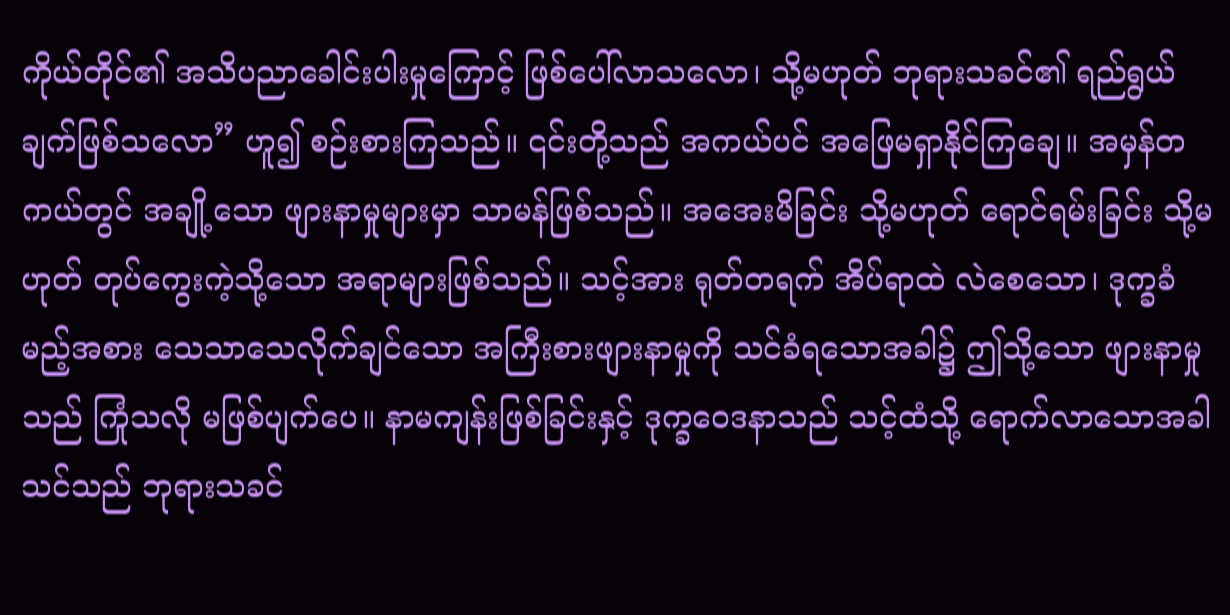ကိုယ်တိုင်၏ အသိပညာခေါင်းပါးမှုကြောင့် ဖြစ်ပေါ်လာသလော၊ သို့မဟုတ် ဘုရားသခင်၏ ရည်ရွယ်ချက်ဖြစ်သလော” ဟူ၍ စဉ်းစားကြသည်။ ၎င်းတို့သည် အကယ်ပင် အဖြေမရှာနိုင်ကြချေ။ အမှန်တကယ်တွင် အချို့သော ဖျားနာမှုများမှာ သာမန်ဖြစ်သည်။ အအေးမိခြင်း သို့မဟုတ် ရောင်ရမ်းခြင်း သို့မဟုတ် တုပ်ကွေးကဲ့သို့သော အရာများဖြစ်သည်။ သင့်အား ရုတ်တရက် အိပ်ရာထဲ လဲစေသော၊ ဒုက္ခခံမည့်အစား သေသာသေလိုက်ချင်သော အကြီးစားဖျားနာမှုကို သင်ခံရသောအခါ၌ ဤသို့သော ဖျားနာမှုသည် ကြုံသလို မဖြစ်ပျက်ပေ။ နာမကျန်းဖြစ်ခြင်းနှင့် ဒုက္ခဝေဒနာသည် သင့်ထံသို့ ရောက်လာသောအခါ သင်သည် ဘုရားသခင်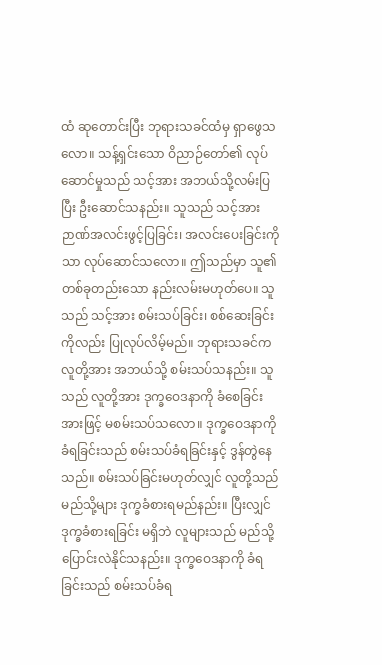ထံ ဆုတောင်းပြီး ဘုရားသခင်ထံမှ ရှာဖွေသလော။ သန့်ရှင်းသော ဝိညာဉ်တော်၏ လုပ်ဆောင်မှုသည် သင့်အား အဘယ်သို့လမ်းပြပြီး ဦးဆောင်သနည်း။ သူသည် သင့်အား ဉာဏ်အလင်းဖွင့်ပြခြင်း၊ အလင်းပေးခြင်းကိုသာ လုပ်ဆောင်သလော။ ဤသည်မှာ သူ၏ တစ်ခုတည်းသော နည်းလမ်းမဟုတ်ပေ။ သူသည် သင့်အား စမ်းသပ်ခြင်း၊ စစ်ဆေးခြင်းကိုလည်း ပြုလုပ်လိမ့်မည်။ ဘုရားသခင်က လူတို့အား အဘယ်သို့ စမ်းသပ်သနည်း။ သူသည် လူတို့အား ဒုက္ခဝေဒနာကို ခံစေခြင်းအားဖြင့် မစမ်းသပ်သလော။ ဒုက္ခဝေဒနာကို ခံရခြင်းသည် စမ်းသပ်ခံရခြင်းနှင့် ဒွန်တွဲနေသည်။ စမ်းသပ်ခြင်းမဟုတ်လျှင် လူတို့သည် မည်သို့များ ဒုက္ခခံစားရမည်နည်း။ ပြီးလျှင် ဒုက္ခခံစားရခြင်း မရှိဘဲ လူများသည် မည်သို့ ပြောင်းလဲနိုင်သနည်း။ ဒုက္ခဝေဒနာကို ခံရခြင်းသည် စမ်းသပ်ခံရ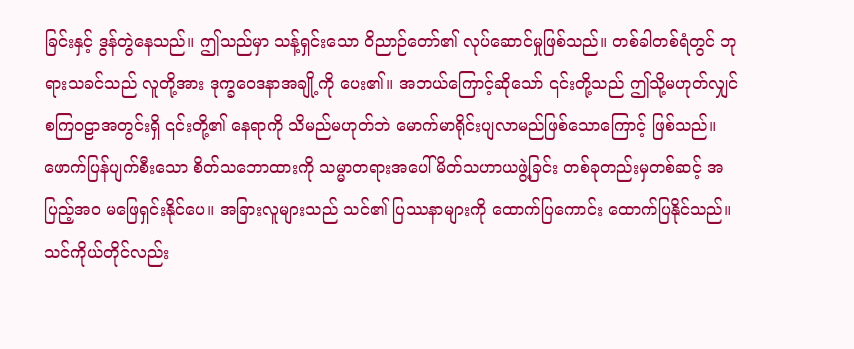ခြင်းနှင့် ဒွန်တွဲနေသည်။ ဤသည်မှာ သန့်ရှင်းသော ဝိညာဉ်တော်၏ လုပ်ဆောင်မှုဖြစ်သည်။ တစ်ခါတစ်ရံတွင် ဘုရားသခင်သည် လူတို့အား ဒုက္ခဝေဒနာအချို့ကို ပေး၏။ အဘယ်ကြောင့်ဆိုသော် ၎င်းတို့သည် ဤသို့မဟုတ်လျှင် စကြဝဠာအတွင်းရှိ ၎င်းတို့၏ နေရာကို သိမည်မဟုတ်ဘဲ မောက်မာရိုင်းပျလာမည်ဖြစ်သောကြောင့် ဖြစ်သည်။ ဖောက်ပြန်ပျက်စီးသော စိတ်သဘောထားကို သမ္မာတရားအပေါ် မိတ်သဟာယဖွဲ့ခြင်း တစ်ခုတည်းမှတစ်ဆင့် အပြည့်အဝ မဖြေရှင်းနိုင်ပေ။ အခြားလူများသည် သင်၏ ပြဿနာများကို ထောက်ပြကောင်း ထောက်ပြနိုင်သည်။ သင်ကိုယ်တိုင်လည်း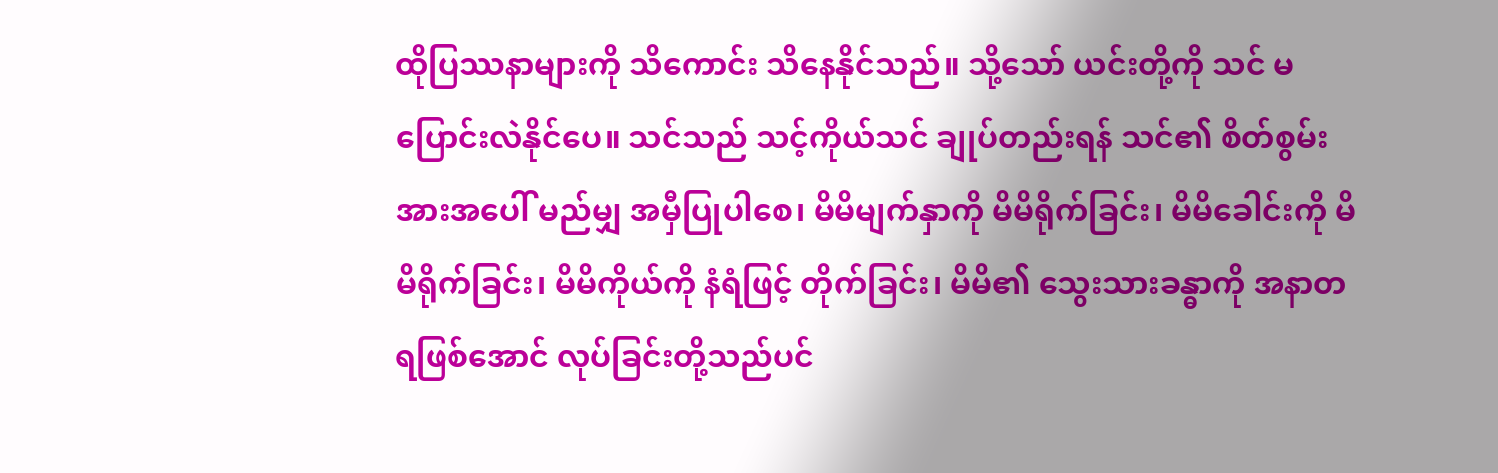ထိုပြဿနာများကို သိကောင်း သိနေနိုင်သည်။ သို့သော် ယင်းတို့ကို သင် မပြောင်းလဲနိုင်ပေ။ သင်သည် သင့်ကိုယ်သင် ချုပ်တည်းရန် သင်၏ စိတ်စွမ်းအားအပေါ် မည်မျှ အမှီပြုပါစေ၊ မိမိမျက်နှာကို မိမိရိုက်ခြင်း၊ မိမိခေါင်းကို မိမိရိုက်ခြင်း၊ မိမိကိုယ်ကို နံရံဖြင့် တိုက်ခြင်း၊ မိမိ၏ သွေးသားခန္ဓာကို အနာတရဖြစ်အောင် လုပ်ခြင်းတို့သည်ပင်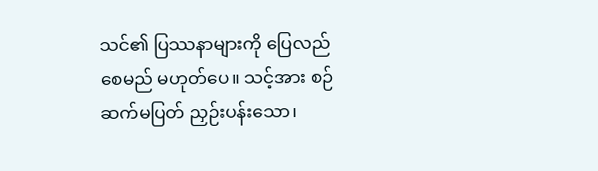သင်၏ ပြဿနာများကို ပြေလည်စေမည် မဟုတ်ပေ။ သင့်အား စဉ်ဆက်မပြတ် ညှဉ်းပန်းသော၊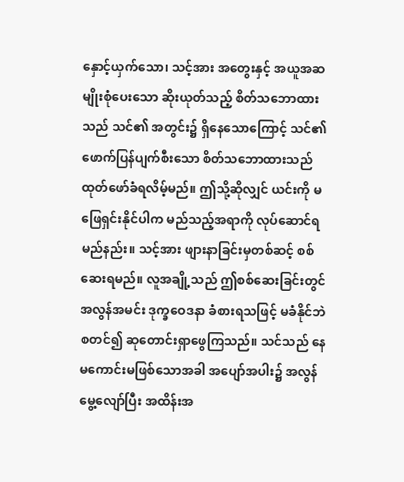နှောင့်ယှက်သော၊ သင့်အား အတွေးနှင့် အယူအဆမျိုးစုံပေးသော ဆိုးယုတ်သည့် စိတ်သဘောထားသည် သင်၏ အတွင်း၌ ရှိနေသောကြောင့် သင်၏ ဖောက်ပြန်ပျက်စီးသော စိတ်သဘောထားသည် ထုတ်ဖော်ခံရလိမ့်မည်။ ဤသို့ဆိုလျှင် ယင်းကို မဖြေရှင်းနိုင်ပါက မည်သည့်အရာကို လုပ်ဆောင်ရမည်နည်း။ သင့်အား ဖျားနာခြင်းမှတစ်ဆင့် စစ်ဆေးရမည်။ လူအချို့သည် ဤစစ်ဆေးခြင်းတွင် အလွန်အမင်း ဒုက္ခဝေဒနာ ခံစားရသဖြင့် မခံနိုင်ဘဲ စတင်၍ ဆုတောင်းရှာဖွေကြသည်။ သင်သည် နေမကောင်းမဖြစ်သောအခါ အပျော်အပါး၌ အလွန်မွေ့လျော်ပြီး အထိန်းအ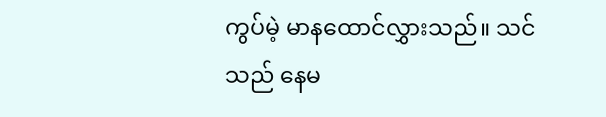ကွပ်မဲ့ မာနထောင်လွှားသည်။ သင်သည် နေမ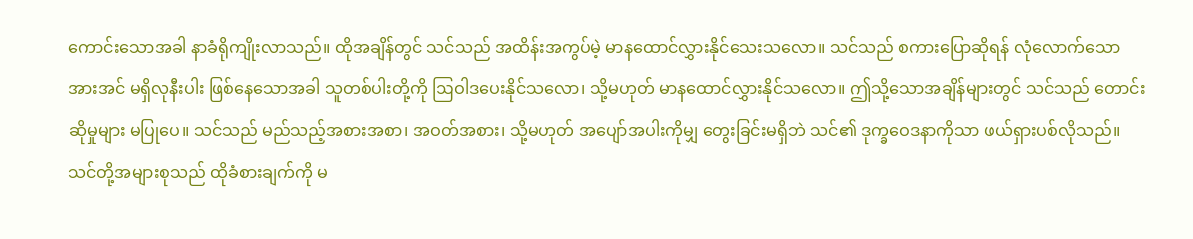ကောင်းသောအခါ နာခံရိုကျိုးလာသည်။ ထိုအချိန်တွင် သင်သည် အထိန်းအကွပ်မဲ့ မာနထောင်လွှားနိုင်သေးသလော။ သင်သည် စကားပြောဆိုရန် လုံလောက်သော အားအင် မရှိလုနီးပါး ဖြစ်နေသောအခါ သူတစ်ပါးတို့ကို ဩဝါဒပေးနိုင်သလော၊ သို့မဟုတ် မာနထောင်လွှားနိုင်သလော။ ဤသို့သောအချိန်များတွင် သင်သည် တောင်းဆိုမှုများ မပြုပေ။ သင်သည် မည်သည့်အစားအစာ၊ အဝတ်အစား၊ သို့မဟုတ် အပျော်အပါးကိုမျှ တွေးခြင်းမရှိဘဲ သင်၏ ဒုက္ခဝေဒနာကိုသာ ဖယ်ရှားပစ်လိုသည်။ သင်တို့အများစုသည် ထိုခံစားချက်ကို မ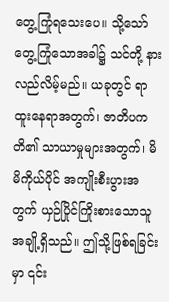တွေ့ကြုံရသေးပေ။ သို့သော် တွေ့ကြုံသောအခါ၌ သင်တို့ နားလည်လိမ့်မည်။ ယခုတွင် ရာထူးနေရာအတွက်၊ ဇာတိပကတိ၏ သာယာမှုများအတွက်၊ မိမိကိုယ်ပိုင် အကျိုးစီးပွားအတွက် ယှဉ်ပြိုင်ကြိုးစားသောသူအချို့ရှိသည်။ ဤသို့ဖြစ်ရခြင်းမှာ ၎င်း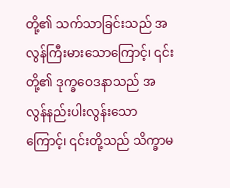တို့၏ သက်သာခြင်းသည် အလွန်ကြီးမားသောကြောင့်၊ ၎င်းတို့၏ ဒုက္ခဝေဒနာသည် အလွန်နည်းပါးလွန်းသောကြောင့်၊ ၎င်းတို့သည် သိက္ခာမ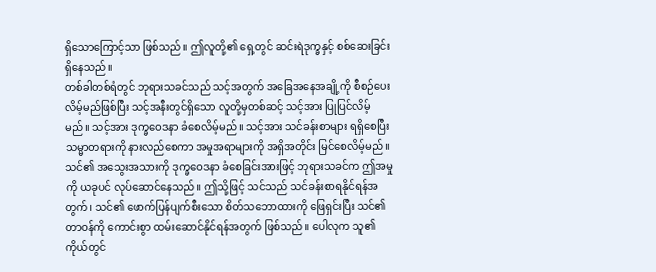ရှိသောကြောင့်သာ ဖြစ်သည်။ ဤလူတို့၏ ရှေ့တွင် ဆင်းရဲဒုက္ခနှင့် စစ်ဆေးခြင်းရှိနေသည်။
တစ်ခါတစ်ရံတွင် ဘုရားသခင်သည် သင့်အတွက် အခြေအနေအချို့ကို စီစဉ်ပေးလိမ့်မည်ဖြစ်ပြီး သင့်အနီးတွင်ရှိသော လူတို့မှတစ်ဆင့် သင့်အား ပြုပြင်လိမ့်မည်။ သင့်အား ဒုက္ခဝေဒနာ ခံစေလိမ့်မည်။ သင့်အား သင်ခန်းစာများ ရရှိစေပြီး သမ္မာတရားကို နားလည်စေကာ အမှုအရာများကို အရှိအတိုင်း မြင်စေလိမ့်မည်။ သင်၏ အသွေးအသားကို ဒုက္ခဝေဒနာ ခံစေခြင်းအားဖြင့် ဘုရားသခင်က ဤအမှုကို ယခုပင် လုပ်ဆောင်နေသည်။ ဤသို့ဖြင့် သင်သည် သင်ခန်းစာရနိုင်ရန်အတွက်၊ သင်၏ ဖောက်ပြန်ပျက်စီးသော စိတ်သဘောထားကို ဖြေရှင်းပြီး သင်၏တာဝန်ကို ကောင်းစွာ ထမ်းဆောင်နိုင်ရန်အတွက် ဖြစ်သည်။ ပေါလုက သူ၏ ကိုယ်တွင်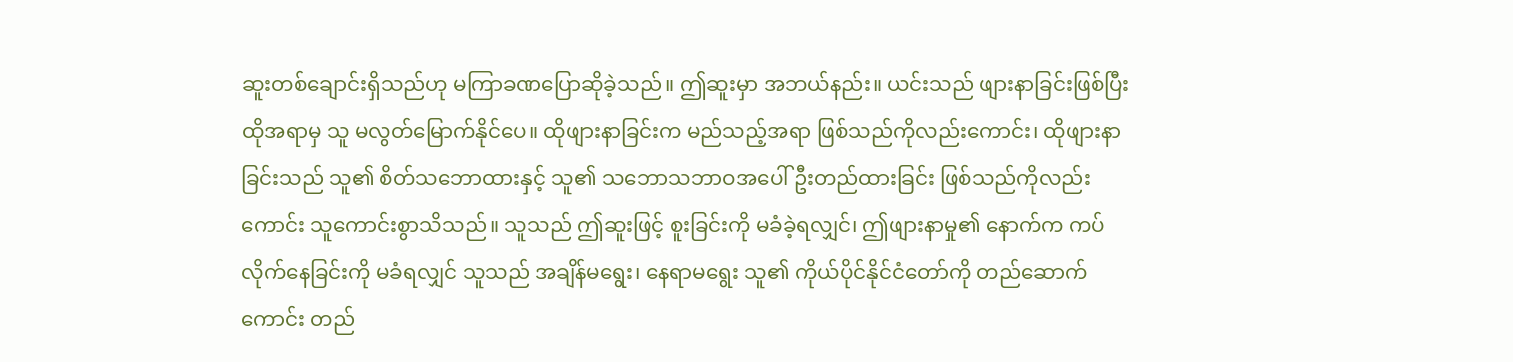ဆူးတစ်ချောင်းရှိသည်ဟု မကြာခဏပြောဆိုခဲ့သည်။ ဤဆူးမှာ အဘယ်နည်း။ ယင်းသည် ဖျားနာခြင်းဖြစ်ပြီး ထိုအရာမှ သူ မလွတ်မြောက်နိုင်ပေ။ ထိုဖျားနာခြင်းက မည်သည့်အရာ ဖြစ်သည်ကိုလည်းကောင်း၊ ထိုဖျားနာခြင်းသည် သူ၏ စိတ်သဘောထားနှင့် သူ၏ သဘောသဘာဝအပေါ် ဦးတည်ထားခြင်း ဖြစ်သည်ကိုလည်းကောင်း သူကောင်းစွာသိသည်။ သူသည် ဤဆူးဖြင့် စူးခြင်းကို မခံခဲ့ရလျှင်၊ ဤဖျားနာမှု၏ နောက်က ကပ်လိုက်နေခြင်းကို မခံရလျှင် သူသည် အချိန်မရွေး၊ နေရာမရွေး သူ၏ ကိုယ်ပိုင်နိုင်ငံတော်ကို တည်ဆောက်ကောင်း တည်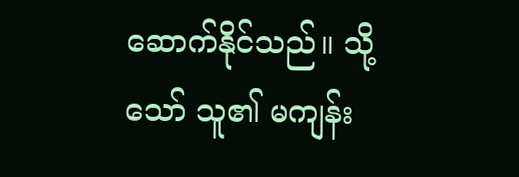ဆောက်နိုင်သည်။ သို့သော် သူ၏ မကျန်း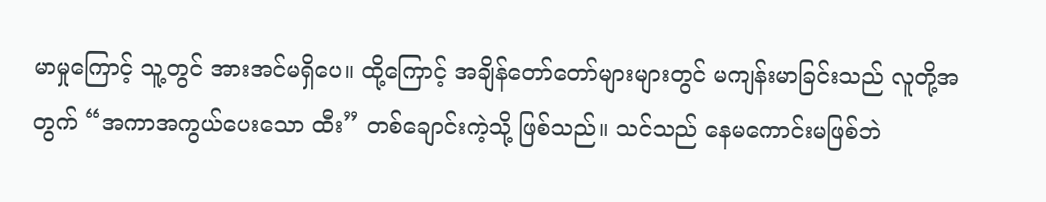မာမှုကြောင့် သူ့တွင် အားအင်မရှိပေ။ ထို့ကြောင့် အချိန်တော်တော်များများတွင် မကျန်းမာခြင်းသည် လူတို့အတွက် “အကာအကွယ်ပေးသော ထီး” တစ်ချောင်းကဲ့သို့ ဖြစ်သည်။ သင်သည် နေမကောင်းမဖြစ်ဘဲ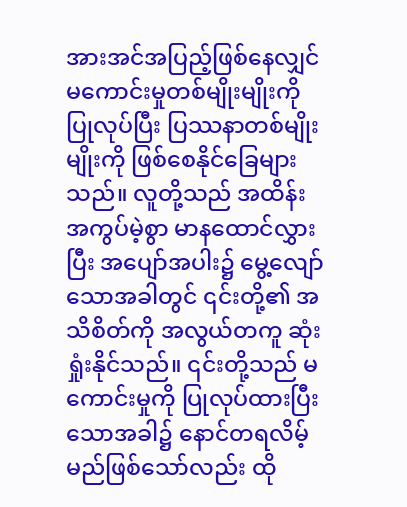အားအင်အပြည့်ဖြစ်နေလျှင် မကောင်းမှုတစ်မျိုးမျိုးကို ပြုလုပ်ပြီး ပြဿနာတစ်မျိုးမျိုးကို ဖြစ်စေနိုင်ခြေများသည်။ လူတို့သည် အထိန်းအကွပ်မဲ့စွာ မာနထောင်လွှားပြီး အပျော်အပါး၌ မွေ့လျော်သောအခါတွင် ၎င်းတို့၏ အသိစိတ်ကို အလွယ်တကူ ဆုံးရှုံးနိုင်သည်။ ၎င်းတို့သည် မကောင်းမှုကို ပြုလုပ်ထားပြီးသောအခါ၌ နောင်တရလိမ့်မည်ဖြစ်သော်လည်း ထို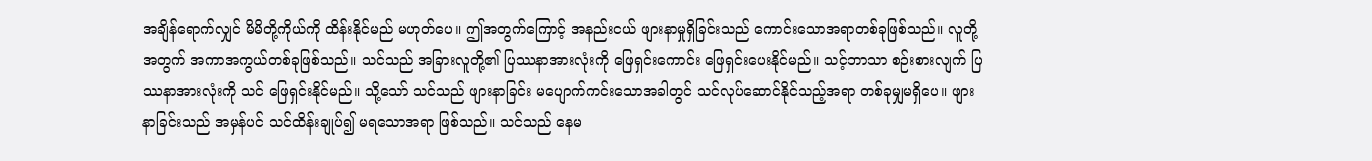အချိန်ရောက်လျှင် မိမိတို့ကိုယ်ကို ထိန်းနိုင်မည် မဟုတ်ပေ။ ဤအတွက်ကြောင့် အနည်းငယ် ဖျားနာမှုရှိခြင်းသည် ကောင်းသောအရာတစ်ခုဖြစ်သည်။ လူတို့အတွက် အကာအကွယ်တစ်ခုဖြစ်သည်။ သင်သည် အခြားလူတို့၏ ပြဿနာအားလုံးကို ဖြေရှင်းကောင်း ဖြေရှင်းပေးနိုင်မည်။ သင့်ဘာသာ စဉ်းစားလျက် ပြဿနာအားလုံးကို သင် ဖြေရှင်းနိုင်မည်။ သို့သော် သင်သည် ဖျားနာခြင်း မပျောက်ကင်းသောအခါတွင် သင်လုပ်ဆောင်နိုင်သည့်အရာ တစ်ခုမျှမရှိပေ။ ဖျားနာခြင်းသည် အမှန်ပင် သင်ထိန်းချုပ်၍ မရသောအရာ ဖြစ်သည်။ သင်သည် နေမ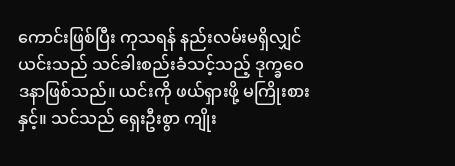ကောင်းဖြစ်ပြီး ကုသရန် နည်းလမ်းမရှိလျှင် ယင်းသည် သင်ခါးစည်းခံသင့်သည့် ဒုက္ခဝေဒနာဖြစ်သည်။ ယင်းကို ဖယ်ရှားဖို့ မကြိုးစားနှင့်။ သင်သည် ရှေးဦးစွာ ကျိုး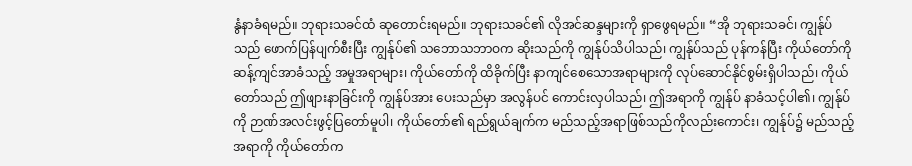နွံနာခံရမည်။ ဘုရားသခင်ထံ ဆုတောင်းရမည်။ ဘုရားသခင်၏ လိုအင်ဆန္ဒများကို ရှာဖွေရမည်။ “အို ဘုရားသခင်၊ ကျွန်ုပ်သည် ဖောက်ပြန်ပျက်စီးပြီး ကျွန်ုပ်၏ သဘောသဘာဝက ဆိုးသည်ကို ကျွန်ုပ်သိပါသည်၊ ကျွန်ုပ်သည် ပုန်ကန်ပြီး ကိုယ်တော်ကို ဆန့်ကျင်အာခံသည့် အမှုအရာများ၊ ကိုယ်တော်ကို ထိခိုက်ပြီး နာကျင်စေသောအရာများကို လုပ်ဆောင်နိုင်စွမ်းရှိပါသည်၊ ကိုယ်တော်သည် ဤဖျားနာခြင်းကို ကျွန်ုပ်အား ပေးသည်မှာ အလွန်ပင် ကောင်းလှပါသည်၊ ဤအရာကို ကျွန်ုပ် နာခံသင့်ပါ၏၊ ကျွန်ုပ်ကို ဉာဏ်အလင်းဖွင့်ပြတော်မူပါ၊ ကိုယ်တော်၏ ရည်ရွယ်ချက်က မည်သည့်အရာဖြစ်သည်ကိုလည်းကောင်း၊ ကျွန်ုပ်၌ မည်သည့်အရာကို ကိုယ်တော်က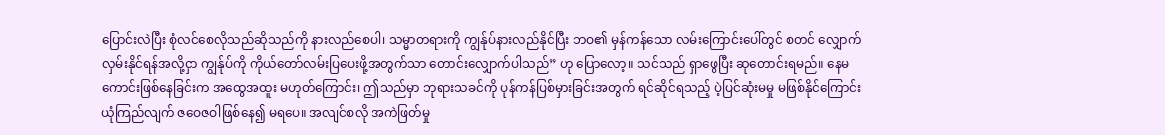ပြောင်းလဲပြီး စုံလင်စေလိုသည်ဆိုသည်ကို နားလည်စေပါ၊ သမ္မာတရားကို ကျွန်ုပ်နားလည်နိုင်ပြီး ဘဝ၏ မှန်ကန်သော လမ်းကြောင်းပေါ်တွင် စတင် လျှောက်လှမ်းနိုင်ရန်အလို့ငှာ ကျွန်ုပ်ကို ကိုယ်တော်လမ်းပြပေးဖို့အတွက်သာ တောင်းလျှောက်ပါသည်” ဟု ပြောလော့။ သင်သည် ရှာဖွေပြီး ဆုတောင်းရမည်။ နေမကောင်းဖြစ်နေခြင်းက အထွေအထူး မဟုတ်ကြောင်း၊ ဤသည်မှာ ဘုရားသခင်ကို ပုန်ကန်ပြစ်မှားခြင်းအတွက် ရင်ဆိုင်ရသည့် ပဲ့ပြင်ဆုံးမမှု မဖြစ်နိုင်ကြောင်း ယုံကြည်လျက် ဇဝေဇဝါဖြစ်နေ၍ မရပေ။ အလျင်စလို အကဲဖြတ်မှု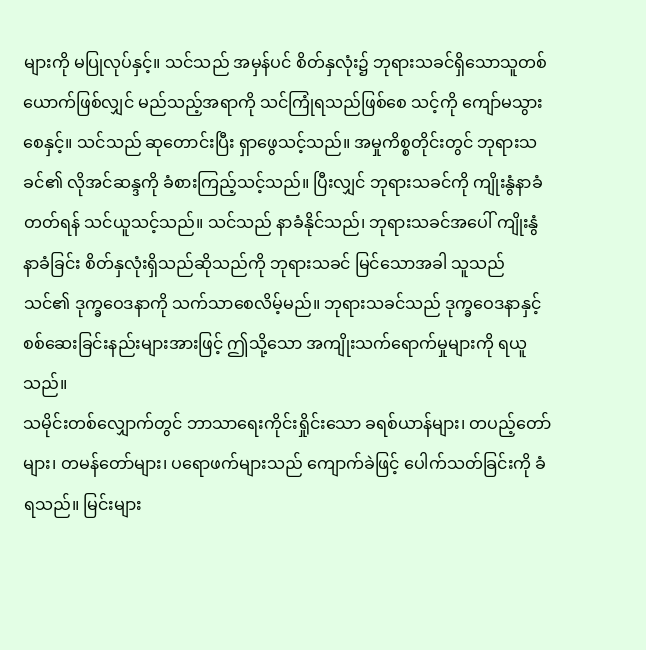များကို မပြုလုပ်နှင့်။ သင်သည် အမှန်ပင် စိတ်နှလုံး၌ ဘုရားသခင်ရှိသောသူတစ်ယောက်ဖြစ်လျှင် မည်သည့်အရာကို သင်ကြုံရသည်ဖြစ်စေ သင့်ကို ကျော်မသွားစေနှင့်။ သင်သည် ဆုတောင်းပြီး ရှာဖွေသင့်သည်။ အမှုကိစ္စတိုင်းတွင် ဘုရားသခင်၏ လိုအင်ဆန္ဒကို ခံစားကြည့်သင့်သည်။ ပြီးလျှင် ဘုရားသခင်ကို ကျိုးနွံနာခံတတ်ရန် သင်ယူသင့်သည်။ သင်သည် နာခံနိုင်သည်၊ ဘုရားသခင်အပေါ် ကျိုးနွံနာခံခြင်း စိတ်နှလုံးရှိသည်ဆိုသည်ကို ဘုရားသခင် မြင်သောအခါ သူသည် သင်၏ ဒုက္ခဝေဒနာကို သက်သာစေလိမ့်မည်။ ဘုရားသခင်သည် ဒုက္ခဝေဒနာနှင့် စစ်ဆေးခြင်းနည်းများအားဖြင့် ဤသို့သော အကျိုးသက်ရောက်မှုများကို ရယူသည်။
သမိုင်းတစ်လျှောက်တွင် ဘာသာရေးကိုင်းရှိုင်းသော ခရစ်ယာန်များ၊ တပည့်တော်များ၊ တမန်တော်များ၊ ပရောဖက်များသည် ကျောက်ခဲဖြင့် ပေါက်သတ်ခြင်းကို ခံရသည်။ မြင်းများ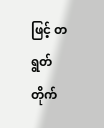ဖြင့် တရွတ်တိုက်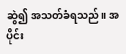ဆွဲ၍ အသတ်ခံရသည်။ အပိုင်း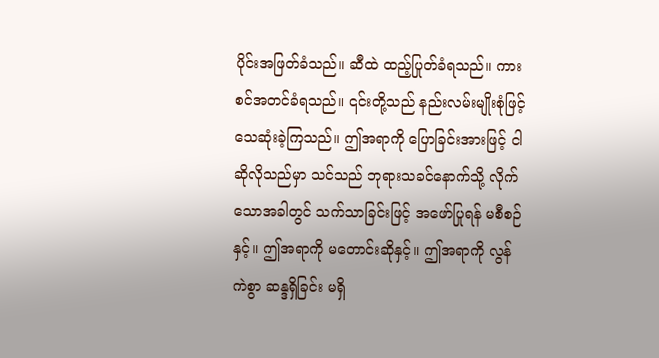ပိုင်းအဖြတ်ခံသည်။ ဆီထဲ ထည့်ပြုတ်ခံရသည်။ ကားစင်အတင်ခံရသည်။ ၎င်းတို့သည် နည်းလမ်းမျိုးစုံဖြင့် သေဆုံးခဲ့ကြသည်။ ဤအရာကို ပြောခြင်းအားဖြင့် ငါဆိုလိုသည်မှာ သင်သည် ဘုရားသခင်နောက်သို့ လိုက်သောအခါတွင် သက်သာခြင်းဖြင့် အဖော်ပြုရန် မစီစဉ်နှင့်။ ဤအရာကို မတောင်းဆိုနှင့်။ ဤအရာကို လွန်ကဲစွာ ဆန္ဒရှိခြင်း မရှိ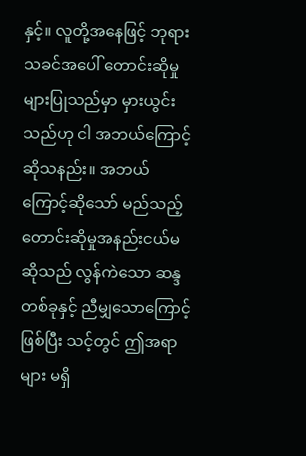နှင့်။ လူတို့အနေဖြင့် ဘုရားသခင်အပေါ် တောင်းဆိုမှုများပြုသည်မှာ မှားယွင်းသည်ဟု ငါ အဘယ်ကြောင့်ဆိုသနည်း။ အဘယ်ကြောင့်ဆိုသော် မည်သည့်တောင်းဆိုမှုအနည်းငယ်မဆိုသည် လွန်ကဲသော ဆန္ဒတစ်ခုနှင့် ညီမျှသောကြောင့်ဖြစ်ပြီး သင့်တွင် ဤအရာများ မရှိ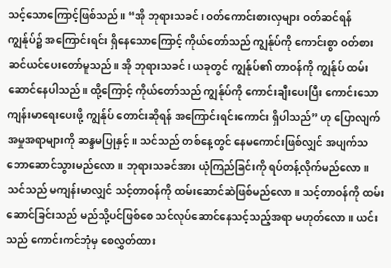သင့်သောကြောင့်ဖြစ်သည်။ “အို ဘုရားသခင်၊ ဝတ်ကောင်းစားလှများ ဝတ်ဆင်ရန် ကျွန်ုပ်၌ အကြောင်းရင်း ရှိနေသောကြောင့် ကိုယ်တော်သည် ကျွန်ုပ်ကို ကောင်းစွာ ဝတ်စားဆင်ယင်ပေးတော်မူသည်။ အို ဘုရားသခင်၊ ယခုတွင် ကျွန်ုပ်၏ တာဝန်ကို ကျွန်ုပ် ထမ်းဆောင်နေပါသည်။ ထို့ကြောင့် ကိုယ်တော်သည် ကျွန်ုပ်ကို ကောင်းချီးပေးပြီး ကောင်းသော ကျန်းမာရေးပေးဖို့ ကျွန်ုပ် တောင်းဆိုရန် အကြောင်းရင်းကောင်း ရှိပါသည်” ဟု ပြောလျက် အမှုအရာများကို ဆန္ဒမပြုနှင့်။ သင်သည် တစ်နေ့တွင် နေမကောင်းဖြစ်လျှင် အပျက်သဘောဆောင်သွားမည်လော။ ဘုရားသခင်အား ယုံကြည်ခြင်းကို ရပ်တန့်လိုက်မည်လော။ သင်သည် မကျန်းမာလျှင် သင့်တာဝန်ကို ထမ်းဆောင်ဆဲဖြစ်မည်လော။ သင့်တာဝန်ကို ထမ်းဆောင်ခြင်းသည် မည်သို့ပင်ဖြစ်စေ သင်လုပ်ဆောင်နေသင့်သည့်အရာ မဟုတ်လော။ ယင်းသည် ကောင်းကင်ဘုံမှ စေလွှတ်ထား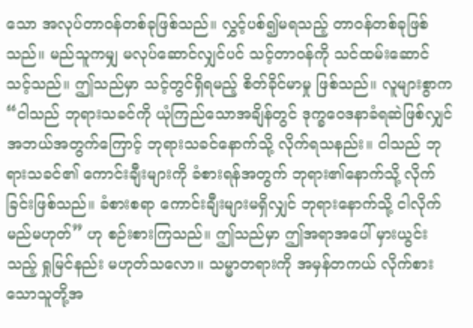သော အလုပ်တာဝန်တစ်ခုဖြစ်သည်။ လွှင့်ပစ်၍မရသည့် တာဝန်တစ်ခုဖြစ်သည်။ မည်သူကမျှ မလုပ်ဆောင်လျှင်ပင် သင့်တာဝန်ကို သင်ထမ်းဆောင်သင့်သည်။ ဤသည်မှာ သင့်တွင်ရှိရမည့် စိတ်ခိုင်မာမှု ဖြစ်သည်။ လူများစွာက “ငါသည် ဘုရားသခင်ကို ယုံကြည်သောအချိန်တွင် ဒုက္ခဝေဒနာခံရဆဲဖြစ်လျှင် အဘယ်အတွက်ကြောင့် ဘုရားသခင်နောက်သို့ လိုက်ရသနည်း။ ငါသည် ဘုရားသခင်၏ ကောင်းချီးများကို ခံစားရန်အတွက် ဘုရား၏နောက်သို့ လိုက်ခြင်းဖြစ်သည်။ ခံစားစရာ ကောင်းချီးများမရှိလျှင် ဘုရားနောက်သို့ ငါလိုက်မည်မဟုတ်” ဟု စဉ်းစားကြသည်။ ဤသည်မှာ ဤအရာအပေါ် မှားယွင်းသည့် ရှုမြင်နည်း မဟုတ်သလော။ သမ္မာတရားကို အမှန်တကယ် လိုက်စားသောသူတို့အ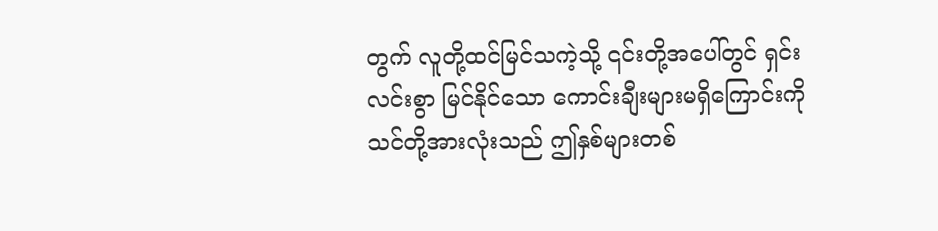တွက် လူတို့ထင်မြင်သကဲ့သို့ ၎င်းတို့အပေါ်တွင် ရှင်းလင်းစွာ မြင်နိုင်သော ကောင်းချီးများမရှိကြောင်းကို သင်တို့အားလုံးသည် ဤနှစ်များတစ်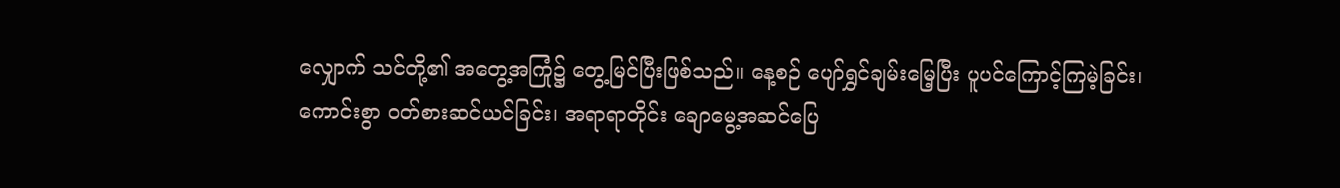လျှောက် သင်တို့၏ အတွေ့အကြုံ၌ တွေ့မြင်ပြီးဖြစ်သည်။ နေ့စဉ် ပျော်ရွှင်ချမ်းမြေ့ပြီး ပူပင်ကြောင့်ကြမဲ့ခြင်း၊ ကောင်းစွာ ဝတ်စားဆင်ယင်ခြင်း၊ အရာရာတိုင်း ချောမွေ့အဆင်ပြေ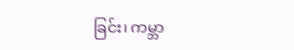ခြင်း၊ ကမ္ဘာ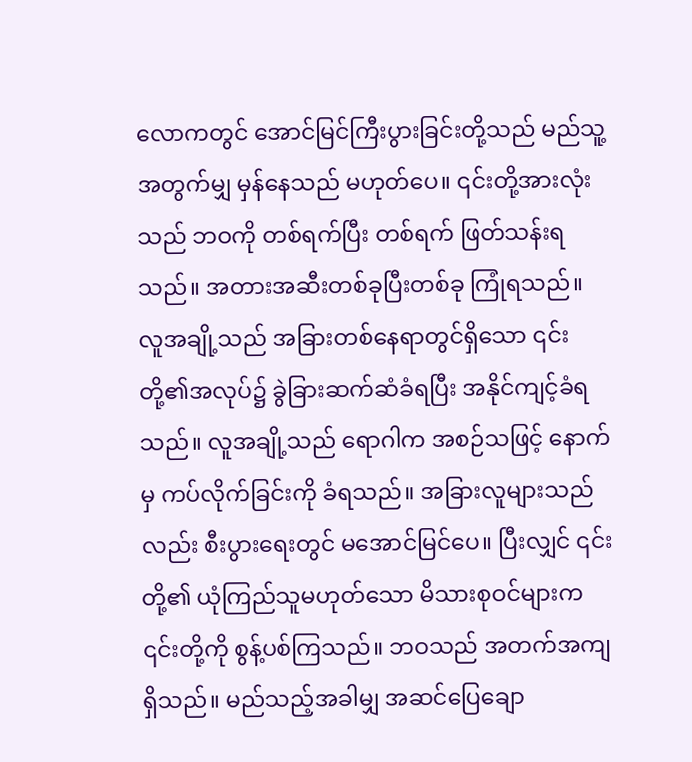လောကတွင် အောင်မြင်ကြီးပွားခြင်းတို့သည် မည်သူ့အတွက်မျှ မှန်နေသည် မဟုတ်ပေ။ ၎င်းတို့အားလုံးသည် ဘဝကို တစ်ရက်ပြီး တစ်ရက် ဖြတ်သန်းရသည်။ အတားအဆီးတစ်ခုပြီးတစ်ခု ကြုံရသည်။ လူအချို့သည် အခြားတစ်နေရာတွင်ရှိသော ၎င်းတို့၏အလုပ်၌ ခွဲခြားဆက်ဆံခံရပြီး အနိုင်ကျင့်ခံရသည်။ လူအချို့သည် ရောဂါက အစဉ်သဖြင့် နောက်မှ ကပ်လိုက်ခြင်းကို ခံရသည်။ အခြားလူများသည်လည်း စီးပွားရေးတွင် မအောင်မြင်ပေ။ ပြီးလျှင် ၎င်းတို့၏ ယုံကြည်သူမဟုတ်သော မိသားစုဝင်များက ၎င်းတို့ကို စွန့်ပစ်ကြသည်။ ဘဝသည် အတက်အကျ ရှိသည်။ မည်သည့်အခါမျှ အဆင်ပြေချော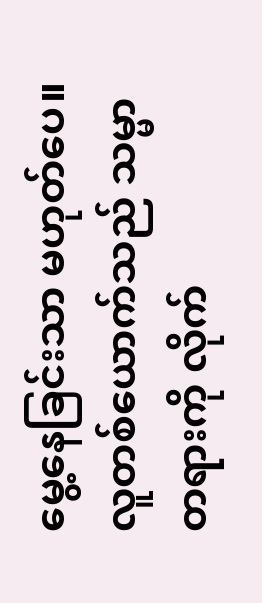မွေ့နေခြင်းသာ မဟုတ်ပေ။ လူတစ်ယောက်သည် သမ္မာတရားကို လိုက်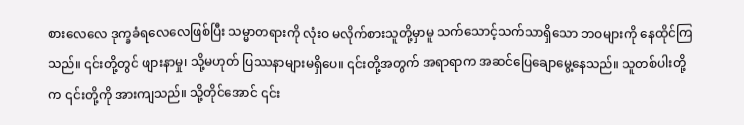စားလေလေ ဒုက္ခခံရလေလေဖြစ်ပြီး သမ္မာတရားကို လုံးဝ မလိုက်စားသူတို့မှာမူ သက်သောင့်သက်သာရှိသော ဘဝများကို နေထိုင်ကြသည်။ ၎င်းတို့တွင် ဖျားနာမှု၊ သို့မဟုတ် ပြဿနာများမရှိပေ။ ၎င်းတို့အတွက် အရာရာက အဆင်ပြေချောမွေ့နေသည်။ သူတစ်ပါးတို့က ၎င်းတို့ကို အားကျသည်။ သို့တိုင်အောင် ၎င်း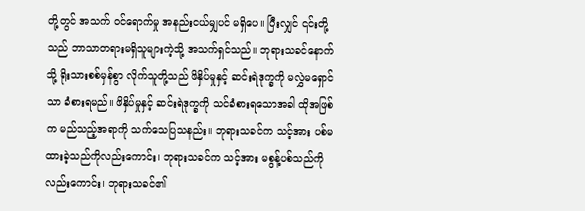တို့တွင် အသက် ဝင်ရောက်မှု အနည်းငယ်မျှပင် မရှိပေ။ ပြီးလျှင် ၎င်းတို့သည် ဘာသာတရားမရှိသူများကဲ့သို့ အသက်ရှင်သည်။ ဘုရားသခင်နောက်သို့ ရိုးသားစစ်မှန်စွာ လိုက်သူတို့သည် ဖိနှိပ်မှုနှင့် ဆင်းရဲဒုက္ခကို မလွှဲမရှောင်သာ ခံစားရမည်။ ဖိနှိပ်မှုနှင့် ဆင်းရဲဒုက္ခကို သင်ခံစားရသောအခါ ထိုအဖြစ်က မည်သည့်အရာကို သက်သေပြသနည်း။ ဘုရားသခင်က သင့်အား ပစ်မထားခဲ့သည်ကိုလည်းကောင်း၊ ဘုရားသခင်က သင့်အား မစွန့်ပစ်သည်ကိုလည်းကောင်း၊ ဘုရားသခင်၏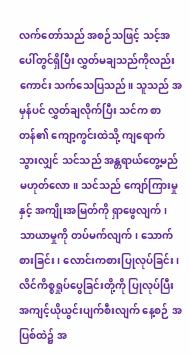လက်တော်သည် အစဉ်သဖြင့် သင့်အပေါ်တွင်ရှိပြီး လွှတ်မချသည်ကိုလည်းကောင်း သက်သေပြသည်။ သူသည် အမှန်ပင် လွှတ်ချလိုက်ပြီး သင်က စာတန်၏ ကျော့ကွင်းထဲသို့ ကျရောက်သွားလျှင် သင်သည် အန္တရာယ်တွေ့မည် မဟုတ်လော။ သင်သည် ကျော်ကြားမှုနှင့် အကျိုးအမြတ်ကို ရှာဖွေလျက်၊ သာယာမှုကို တပ်မက်လျက်၊ သောက်စားခြင်း၊ လောင်းကစားပြုလုပ်ခြင်း၊ လိင်ကိစ္စရှုပ်ပွေခြင်းတို့ကို ပြုလုပ်ပြီး အကျင့်ယိုယွင်းပျက်စီးလျက် နေ့စဉ် အပြစ်ထဲ၌ အ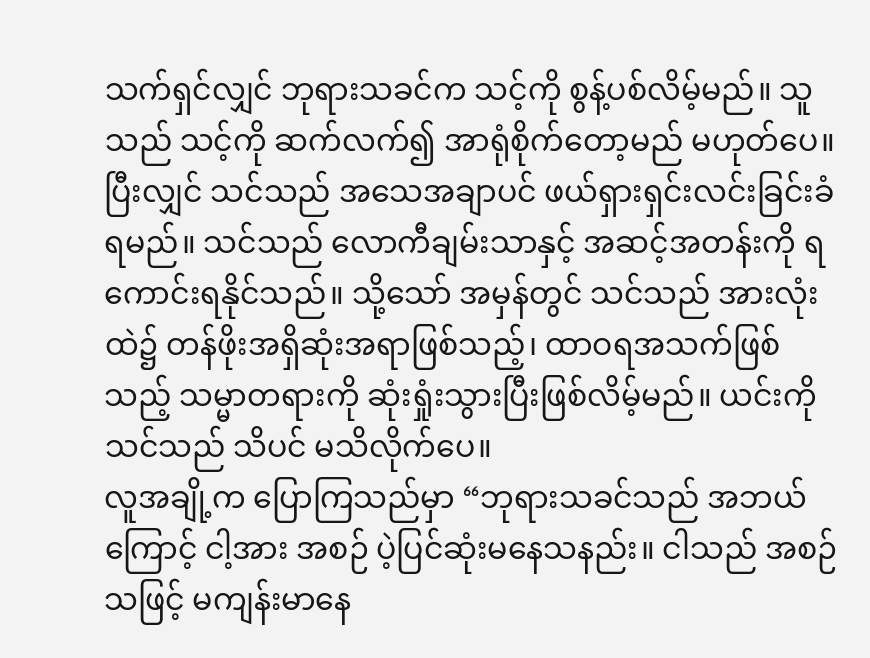သက်ရှင်လျှင် ဘုရားသခင်က သင့်ကို စွန့်ပစ်လိမ့်မည်။ သူသည် သင့်ကို ဆက်လက်၍ အာရုံစိုက်တော့မည် မဟုတ်ပေ။ ပြီးလျှင် သင်သည် အသေအချာပင် ဖယ်ရှားရှင်းလင်းခြင်းခံရမည်။ သင်သည် လောကီချမ်းသာနှင့် အဆင့်အတန်းကို ရကောင်းရနိုင်သည်။ သို့သော် အမှန်တွင် သင်သည် အားလုံးထဲ၌ တန်ဖိုးအရှိဆုံးအရာဖြစ်သည့်၊ ထာဝရအသက်ဖြစ်သည့် သမ္မာတရားကို ဆုံးရှုံးသွားပြီးဖြစ်လိမ့်မည်။ ယင်းကို သင်သည် သိပင် မသိလိုက်ပေ။
လူအချို့က ပြောကြသည်မှာ “ဘုရားသခင်သည် အဘယ်ကြောင့် ငါ့အား အစဉ် ပဲ့ပြင်ဆုံးမနေသနည်း။ ငါသည် အစဉ်သဖြင့် မကျန်းမာနေ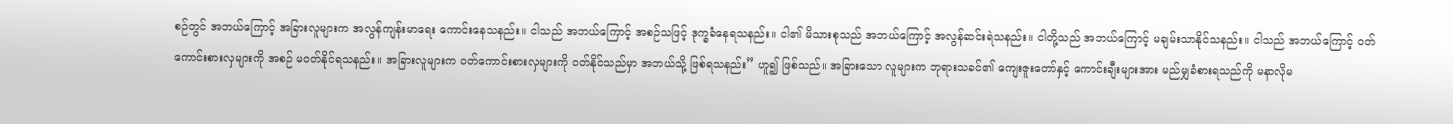စဉ်တွင် အဘယ်ကြောင့် အခြားလူများက အလွန်ကျန်းမာရေး ကောင်းနေသနည်း။ ငါသည် အဘယ်ကြောင့် အစဉ်သဖြင့် ဒုက္ခခံနေရသနည်း။ ငါ၏ မိသားစုသည် အဘယ်ကြောင့် အလွန်ဆင်းရဲသနည်း။ ငါတို့သည် အဘယ်ကြောင့် မချမ်းသာနိုင်သနည်း။ ငါသည် အဘယ်ကြောင့် ဝတ်ကောင်းစားလှများကို အစဉ် မဝတ်နိုင်ရသနည်း။ အခြားလူများက ဝတ်ကောင်းစားလှများကို ဝတ်နိုင်သည်မှာ အဘယ်သို့ ဖြစ်ရသနည်း” ဟူ၍ ဖြစ်သည်။ အခြားသော လူများက ဘုရားသခင်၏ ကျေးဇူးတော်နှင့် ကောင်းချီးများအား မည်မျှခံစားရသည်ကို မနာလိုမ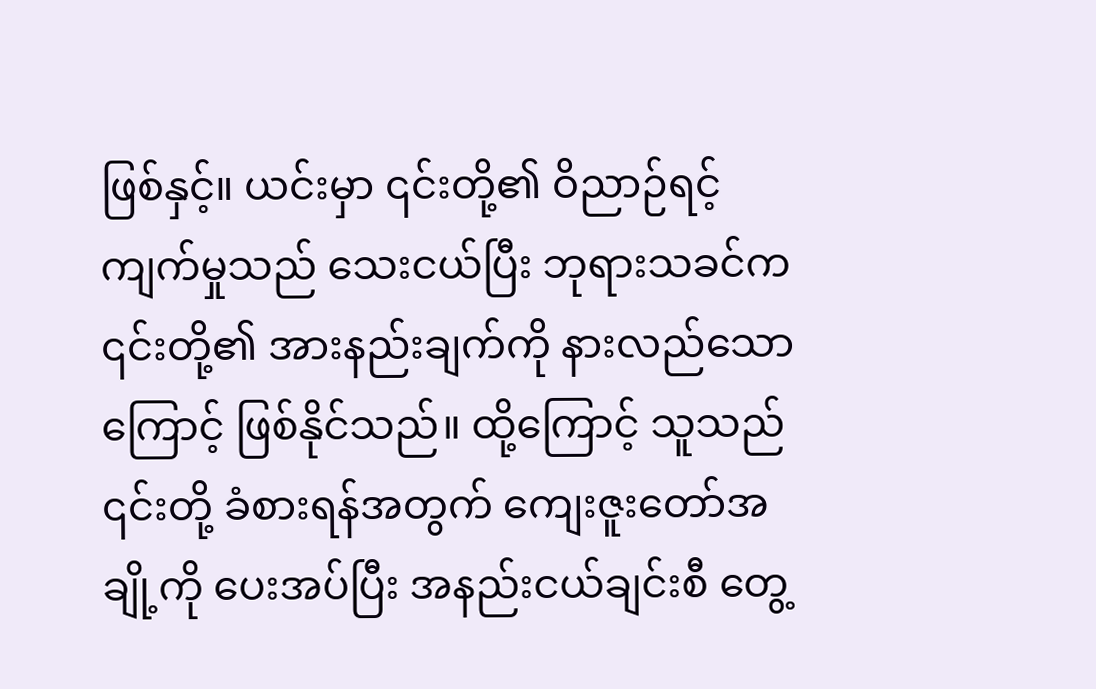ဖြစ်နှင့်။ ယင်းမှာ ၎င်းတို့၏ ဝိညာဉ်ရင့်ကျက်မှုသည် သေးငယ်ပြီး ဘုရားသခင်က ၎င်းတို့၏ အားနည်းချက်ကို နားလည်သောကြောင့် ဖြစ်နိုင်သည်။ ထို့ကြောင့် သူသည် ၎င်းတို့ ခံစားရန်အတွက် ကျေးဇူးတော်အချို့ကို ပေးအပ်ပြီး အနည်းငယ်ချင်းစီ တွေ့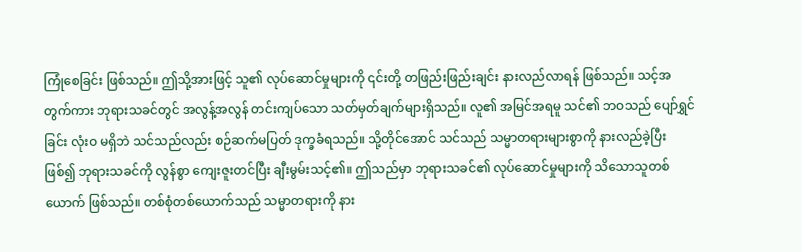ကြုံစေခြင်း ဖြစ်သည်။ ဤသို့အားဖြင့် သူ၏ လုပ်ဆောင်မှုများကို ၎င်းတို့ တဖြည်းဖြည်းချင်း နားလည်လာရန် ဖြစ်သည်။ သင့်အတွက်ကား ဘုရားသခင်တွင် အလွန့်အလွန် တင်းကျပ်သော သတ်မှတ်ချက်များရှိသည်။ လူ၏ အမြင်အရမူ သင်၏ ဘဝသည် ပျော်ရွှင်ခြင်း လုံးဝ မရှိဘဲ သင်သည်လည်း စဉ်ဆက်မပြတ် ဒုက္ခခံရသည်။ သို့တိုင်အောင် သင်သည် သမ္မာတရားများစွာကို နားလည်ခဲ့ပြီး ဖြစ်၍ ဘုရားသခင်ကို လွန်စွာ ကျေးဇူးတင်ပြီး ချီးမွမ်းသင့်၏။ ဤသည်မှာ ဘုရားသခင်၏ လုပ်ဆောင်မှုများကို သိသောသူတစ်ယောက် ဖြစ်သည်။ တစ်စုံတစ်ယောက်သည် သမ္မာတရားကို နား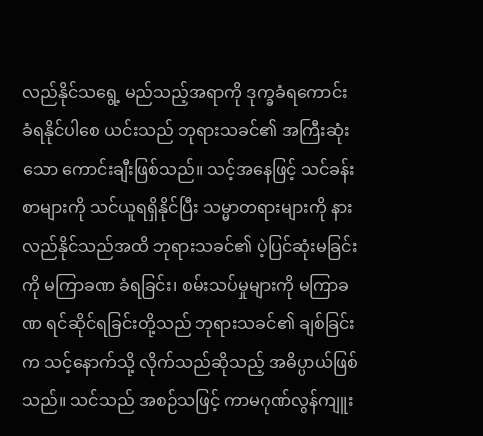လည်နိုင်သရွေ့ မည်သည့်အရာကို ဒုက္ခခံရကောင်း ခံရနိုင်ပါစေ ယင်းသည် ဘုရားသခင်၏ အကြီးဆုံးသော ကောင်းချီးဖြစ်သည်။ သင့်အနေဖြင့် သင်ခန်းစာများကို သင်ယူရရှိနိုင်ပြီး သမ္မာတရားများကို နားလည်နိုင်သည်အထိ ဘုရားသခင်၏ ပဲ့ပြင်ဆုံးမခြင်းကို မကြာခဏ ခံရခြင်း၊ စမ်းသပ်မှုများကို မကြာခဏ ရင်ဆိုင်ရခြင်းတို့သည် ဘုရားသခင်၏ ချစ်ခြင်းက သင့်နောက်သို့ လိုက်သည်ဆိုသည့် အဓိပ္ပာယ်ဖြစ်သည်။ သင်သည် အစဉ်သဖြင့် ကာမဂုဏ်လွန်ကျူး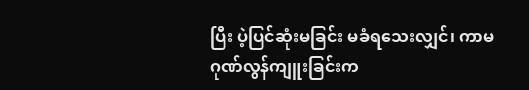ပြီး ပဲ့ပြင်ဆုံးမခြင်း မခံရသေးလျှင်၊ ကာမဂုဏ်လွန်ကျူးခြင်းက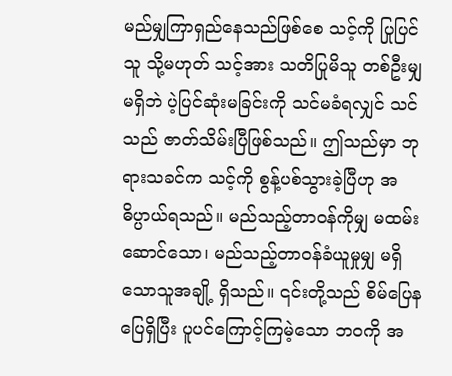မည်မျှကြာရှည်နေသည်ဖြစ်စေ သင့်ကို ပြုပြင်သူ သို့မဟုတ် သင့်အား သတိပြုမိသူ တစ်ဦးမျှ မရှိဘဲ ပဲ့ပြင်ဆုံးမခြင်းကို သင်မခံရလျှင် သင်သည် ဇာတ်သိမ်းပြီဖြစ်သည်။ ဤသည်မှာ ဘုရားသခင်က သင့်ကို စွန့်ပစ်သွားခဲ့ပြီဟု အဓိပ္ပာယ်ရသည်။ မည်သည့်တာဝန်ကိုမျှ မထမ်းဆောင်သော၊ မည်သည့်တာဝန်ခံယူမှုမျှ မရှိသောသူအချို့ ရှိသည်။ ၎င်းတို့သည် စိမ်ပြေနပြေရှိပြီး ပူပင်ကြောင့်ကြမဲ့သော ဘဝကို အ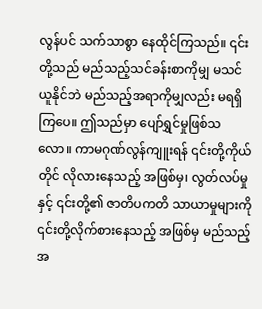လွန်ပင် သက်သာစွာ နေထိုင်ကြသည်။ ၎င်းတို့သည် မည်သည့်သင်ခန်းစာကိုမျှ မသင်ယူနိုင်ဘဲ မည်သည့်အရာကိုမျှလည်း မရရှိကြပေ။ ဤသည်မှာ ပျော်ရွှင်မှုဖြစ်သလော။ ကာမဂုဏ်လွန်ကျူးရန် ၎င်းတို့ကိုယ်တိုင် လိုလားနေသည့် အဖြစ်မှ၊ လွတ်လပ်မှုနှင့် ၎င်းတို့၏ ဇာတိပကတိ သာယာမှုများကို ၎င်းတို့လိုက်စားနေသည့် အဖြစ်မှ မည်သည့်အ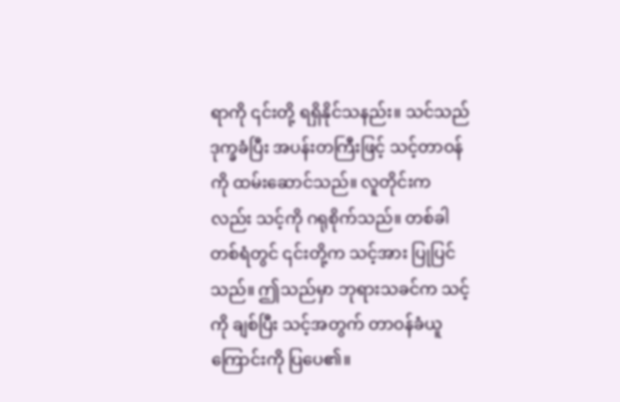ရာကို ၎င်းတို့ ရရှိနိုင်သနည်း။ သင်သည် ဒုက္ခခံပြီး အပန်းတကြီးဖြင့် သင့်တာဝန်ကို ထမ်းဆောင်သည်။ လူတိုင်းကလည်း သင့်ကို ဂရုစိုက်သည်။ တစ်ခါတစ်ရံတွင် ၎င်းတို့က သင့်အား ပြုပြင်သည်။ ဤသည်မှာ ဘုရားသခင်က သင့်ကို ချစ်ပြီး သင့်အတွက် တာဝန်ခံယူကြောင်းကို ပြပေ၏။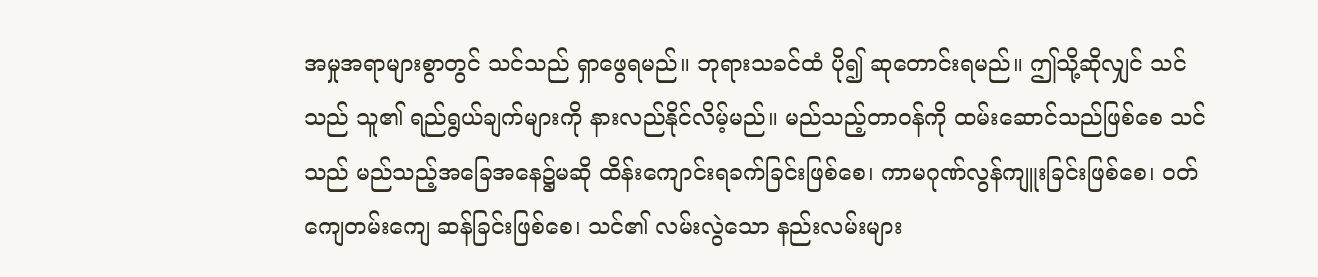အမှုအရာများစွာတွင် သင်သည် ရှာဖွေရမည်။ ဘုရားသခင်ထံ ပို၍ ဆုတောင်းရမည်။ ဤသို့ဆိုလျှင် သင်သည် သူ၏ ရည်ရွယ်ချက်များကို နားလည်နိုင်လိမ့်မည်။ မည်သည့်တာဝန်ကို ထမ်းဆောင်သည်ဖြစ်စေ သင်သည် မည်သည့်အခြေအနေ၌မဆို ထိန်းကျောင်းရခက်ခြင်းဖြစ်စေ၊ ကာမဂုဏ်လွန်ကျူးခြင်းဖြစ်စေ၊ ဝတ်ကျေတမ်းကျေ ဆန်ခြင်းဖြစ်စေ၊ သင်၏ လမ်းလွဲသော နည်းလမ်းများ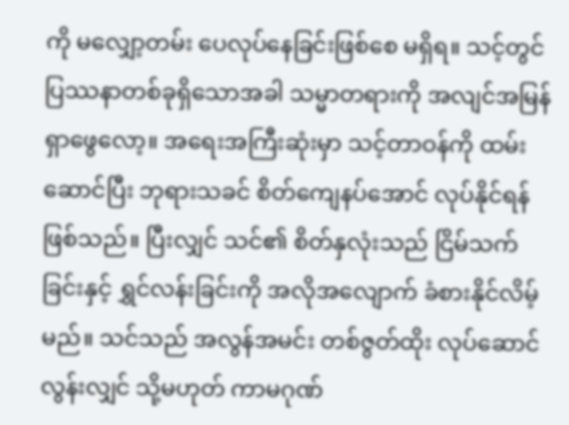ကို မလျှော့တမ်း ပေလုပ်နေခြင်းဖြစ်စေ မရှိရ။ သင့်တွင် ပြဿနာတစ်ခုရှိသောအခါ သမ္မာတရားကို အလျင်အမြန် ရှာဖွေလော့။ အရေးအကြီးဆုံးမှာ သင့်တာဝန်ကို ထမ်းဆောင်ပြီး ဘုရားသခင် စိတ်ကျေနပ်အောင် လုပ်နိုင်ရန်ဖြစ်သည်။ ပြီးလျှင် သင်၏ စိတ်နှလုံးသည် ငြိမ်သက်ခြင်းနှင့် ရွှင်လန်းခြင်းကို အလိုအလျောက် ခံစားနိုင်လိမ့်မည်။ သင်သည် အလွန်အမင်း တစ်ဇွတ်ထိုး လုပ်ဆောင်လွန်းလျှင် သို့မဟုတ် ကာမဂုဏ်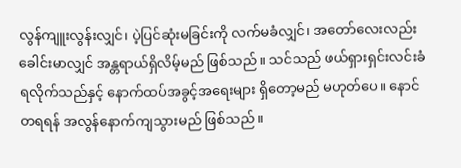လွန်ကျူးလွန်းလျှင်၊ ပဲ့ပြင်ဆုံးမခြင်းကို လက်မခံလျှင်၊ အတော်လေးလည်း ခေါင်းမာလျှင် အန္တရာယ်ရှိလိမ့်မည် ဖြစ်သည်။ သင်သည် ဖယ်ရှားရှင်းလင်းခံရလိုက်သည်နှင့် နောက်ထပ်အခွင့်အရေးများ ရှိတော့မည် မဟုတ်ပေ။ နောင်တရရန် အလွန်နောက်ကျသွားမည် ဖြစ်သည်။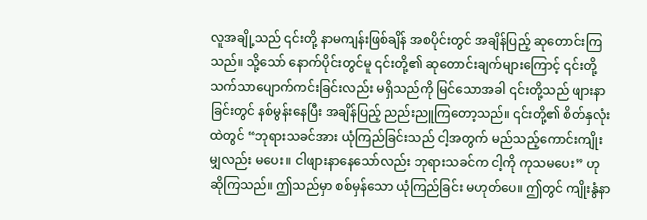လူအချို့သည် ၎င်းတို့ နာမကျန်းဖြစ်ချိန် အစပိုင်းတွင် အချိန်ပြည့် ဆုတောင်းကြသည်။ သို့သော် နောက်ပိုင်းတွင်မူ ၎င်းတို့၏ ဆုတောင်းချက်များကြောင့် ၎င်းတို့သက်သာပျောက်ကင်းခြင်းလည်း မရှိသည်ကို မြင်သောအခါ ၎င်းတို့သည် ဖျားနာခြင်းတွင် နစ်မွန်းနေပြီး အချိန်ပြည့် ညည်းညူကြတော့သည်။ ၎င်းတို့၏ စိတ်နှလုံးထဲတွင် “ဘုရားသခင်အား ယုံကြည်ခြင်းသည် ငါ့အတွက် မည်သည့်ကောင်းကျိုးမျှလည်း မပေး။ ငါဖျားနာနေသော်လည်း ဘုရားသခင်က ငါ့ကို ကုသမပေး” ဟု ဆိုကြသည်။ ဤသည်မှာ စစ်မှန်သော ယုံကြည်ခြင်း မဟုတ်ပေ။ ဤတွင် ကျိုးနွံနာ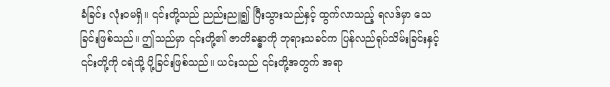ခံခြင်း လုံးဝမရှိ။ ၎င်းတို့သည် ညည်းညူ၍ ပြီးသွားသည်နှင့် ထွက်လာသည့် ရလဒ်မှာ သေခြင်းဖြစ်သည်။ ဤသည်မှာ ၎င်းတို့၏ ဇာတိခန္ဓာကို ဘုရားသခင်က ပြန်လည်ရုပ်သိမ်းခြင်းနှင့် ၎င်းတို့ကို ငရဲသို့ ပို့ခြင်းဖြစ်သည်။ ယင်းသည် ၎င်းတို့အတွက် အရာ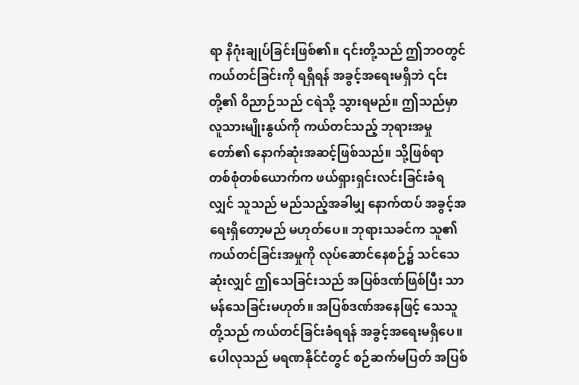ရာ နိဂုံးချုပ်ခြင်းဖြစ်၏။ ၎င်းတို့သည် ဤဘဝတွင် ကယ်တင်ခြင်းကို ရရှိရန် အခွင့်အရေးမရှိဘဲ ၎င်းတို့၏ ဝိညာဉ်သည် ငရဲသို့ သွားရမည်။ ဤသည်မှာ လူသားမျိုးနွယ်ကို ကယ်တင်သည့် ဘုရားအမှုတော်၏ နောက်ဆုံးအဆင့်ဖြစ်သည်။ သို့ဖြစ်ရာ တစ်စုံတစ်ယောက်က ဖယ်ရှားရှင်းလင်းခြင်းခံရလျှင် သူသည် မည်သည့်အခါမျှ နောက်ထပ် အခွင့်အရေးရှိတော့မည် မဟုတ်ပေ။ ဘုရားသခင်က သူ၏ ကယ်တင်ခြင်းအမှုကို လုပ်ဆောင်နေစဉ်၌ သင်သေဆုံးလျှင် ဤသေခြင်းသည် အပြစ်ဒဏ်ဖြစ်ပြီး သာမန်သေခြင်းမဟုတ်။ အပြစ်ဒဏ်အနေဖြင့် သေသူတို့သည် ကယ်တင်ခြင်းခံရရန် အခွင့်အရေးမရှိပေ။ ပေါလုသည် မရဏနိုင်ငံတွင် စဉ်ဆက်မပြတ် အပြစ်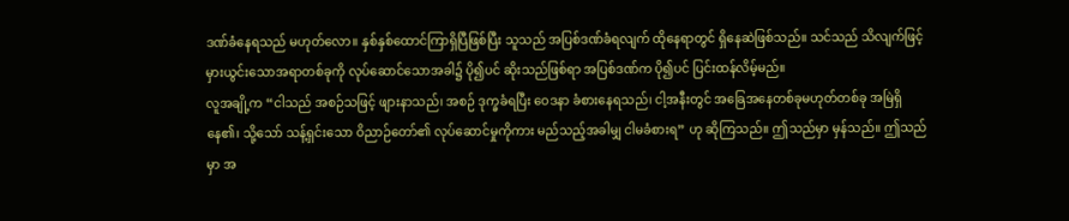ဒဏ်ခံနေရသည် မဟုတ်လော။ နှစ်နှစ်ထောင်ကြာရှိပြီဖြစ်ပြီး သူသည် အပြစ်ဒဏ်ခံရလျက် ထိုနေရာတွင် ရှိနေဆဲဖြစ်သည်။ သင်သည် သိလျက်ဖြင့် မှားယွင်းသောအရာတစ်ခုကို လုပ်ဆောင်သောအခါ၌ ပို၍ပင် ဆိုးသည်ဖြစ်ရာ အပြစ်ဒဏ်က ပို၍ပင် ပြင်းထန်လိမ့်မည်။
လူအချို့က “ငါသည် အစဉ်သဖြင့် ဖျားနာသည်၊ အစဉ် ဒုက္ခခံရပြီး ဝေဒနာ ခံစားနေရသည်၊ ငါ့အနီးတွင် အခြေအနေတစ်ခုမဟုတ်တစ်ခု အမြဲရှိနေ၏၊ သို့သော် သန့်ရှင်းသော ဝိညာဉ်တော်၏ လုပ်ဆောင်မှုကိုကား မည်သည့်အခါမျှ ငါမခံစားရ” ဟု ဆိုကြသည်။ ဤသည်မှာ မှန်သည်။ ဤသည်မှာ အ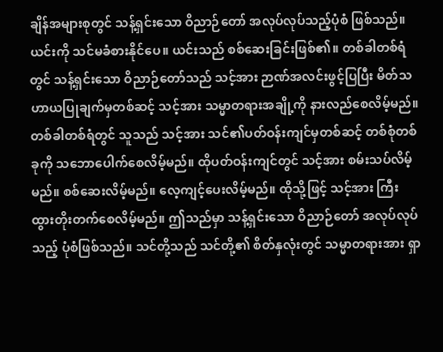ချိန်အများစုတွင် သန့်ရှင်းသော ဝိညာဉ်တော် အလုပ်လုပ်သည့်ပုံစံ ဖြစ်သည်။ ယင်းကို သင်မခံစားနိုင်ပေ။ ယင်းသည် စစ်ဆေးခြင်းဖြစ်၏။ တစ်ခါတစ်ရံတွင် သန့်ရှင်းသော ဝိညာဉ်တော်သည် သင့်အား ဉာဏ်အလင်းဖွင့်ပြပြီး မိတ်သဟာယပြုချက်မှတစ်ဆင့် သင့်အား သမ္မာတရားအချို့ကို နားလည်စေလိမ့်မည်။ တစ်ခါတစ်ရံတွင် သူသည် သင့်အား သင်၏ပတ်ဝန်းကျင်မှတစ်ဆင့် တစ်စုံတစ်ခုကို သဘောပေါက်စေလိမ့်မည်။ ထိုပတ်ဝန်းကျင်တွင် သင့်အား စမ်းသပ်လိမ့်မည်။ စစ်ဆေးလိမ့်မည်။ လေ့ကျင့်ပေးလိမ့်မည်။ ထိုသို့ဖြင့် သင့်အား ကြီးထွားတိုးတက်စေလိမ့်မည်။ ဤသည်မှာ သန့်ရှင်းသော ဝိညာဉ်တော် အလုပ်လုပ်သည့် ပုံစံဖြစ်သည်။ သင်တို့သည် သင်တို့၏ စိတ်နှလုံးတွင် သမ္မာတရားအား ရှာ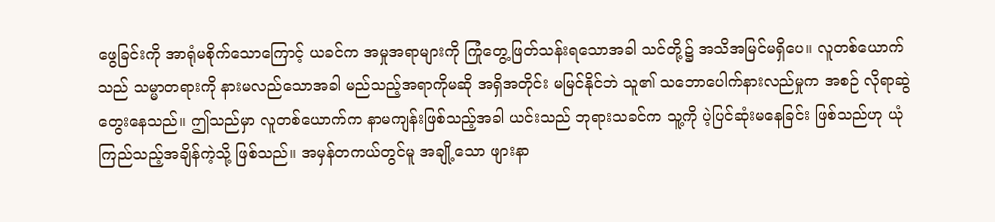ဖွေခြင်းကို အာရုံမစိုက်သောကြောင့် ယခင်က အမှုအရာများကို ကြုံတွေ့ဖြတ်သန်းရသောအခါ သင်တို့၌ အသိအမြင်မရှိပေ။ လူတစ်ယောက်သည် သမ္မာတရားကို နားမလည်သောအခါ မည်သည့်အရာကိုမဆို အရှိအတိုင်း မမြင်နိုင်ဘဲ သူ၏ သဘောပေါက်နားလည်မှုက အစဉ် လိုရာဆွဲတွေးနေသည်။ ဤသည်မှာ လူတစ်ယောက်က နာမကျန်းဖြစ်သည့်အခါ ယင်းသည် ဘုရားသခင်က သူ့ကို ပဲ့ပြင်ဆုံးမနေခြင်း ဖြစ်သည်ဟု ယုံကြည်သည့်အချိန်ကဲ့သို့ ဖြစ်သည်။ အမှန်တကယ်တွင်မူ အချို့သော ဖျားနာ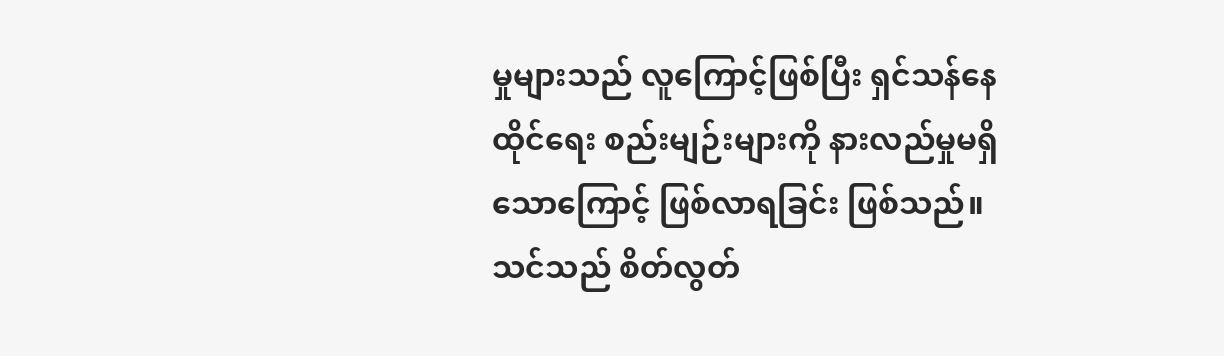မှုများသည် လူကြောင့်ဖြစ်ပြီး ရှင်သန်နေထိုင်ရေး စည်းမျဉ်းများကို နားလည်မှုမရှိသောကြောင့် ဖြစ်လာရခြင်း ဖြစ်သည်။ သင်သည် စိတ်လွတ်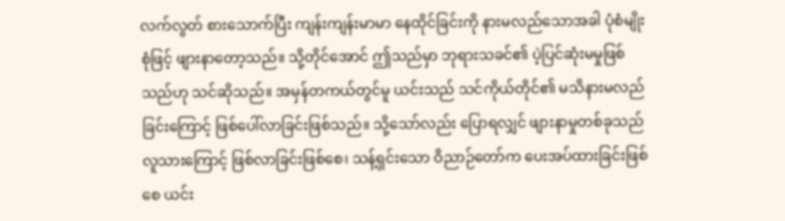လက်လွတ် စားသောက်ပြီး ကျန်းကျန်းမာမာ နေထိုင်ခြင်းကို နားမလည်သောအခါ ပုံစံမျိုးစုံဖြင့် ဖျားနာတော့သည်။ သို့တိုင်အောင် ဤသည်မှာ ဘုရားသခင်၏ ပဲ့ပြင်ဆုံးမမှုဖြစ်သည်ဟု သင်ဆိုသည်။ အမှန်တကယ်တွင်မူ ယင်းသည် သင်ကိုယ်တိုင်၏ မသိနားမလည်ခြင်းကြောင့် ဖြစ်ပေါ်လာခြင်းဖြစ်သည်။ သို့သော်လည်း ပြောရလျှင် ဖျားနာမှုတစ်ခုသည် လူသားကြောင့် ဖြစ်လာခြင်းဖြစ်စေ၊ သန့်ရှင်းသော ဝိညာဉ်တော်က ပေးအပ်ထားခြင်းဖြစ်စေ ယင်း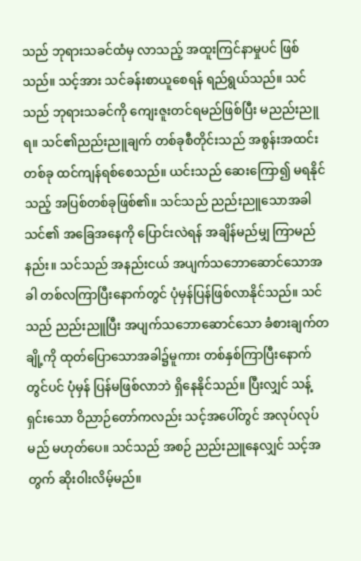သည် ဘုရားသခင်ထံမှ လာသည့် အထူးကြင်နာမှုပင် ဖြစ်သည်။ သင့်အား သင်ခန်းစာယူစေရန် ရည်ရွယ်သည်။ သင်သည် ဘုရားသခင်ကို ကျေးဇူးတင်ရမည်ဖြစ်ပြီး မညည်းညူရ။ သင်၏ညည်းညူချက် တစ်ခုစီတိုင်းသည် အစွန်းအထင်းတစ်ခု ထင်ကျန်ရစ်စေသည်။ ယင်းသည် ဆေးကြော၍ မရနိုင်သည့် အပြစ်တစ်ခုဖြစ်၏။ သင်သည် ညည်းညူသောအခါ သင်၏ အခြေအနေကို ပြောင်းလဲရန် အချိန်မည်မျှ ကြာမည်နည်း။ သင်သည် အနည်းငယ် အပျက်သဘောဆောင်သောအခါ တစ်လကြာပြီးနောက်တွင် ပုံမှန်ပြန်ဖြစ်လာနိုင်သည်။ သင်သည် ညည်းညူပြီး အပျက်သဘောဆောင်သော ခံစားချက်တချို့ကို ထုတ်ပြောသောအခါ၌မူကား တစ်နှစ်ကြာပြီးနောက်တွင်ပင် ပုံမှန် ပြန်မဖြစ်လာဘဲ ရှိနေနိုင်သည်။ ပြီးလျှင် သန့်ရှင်းသော ဝိညာဉ်တော်ကလည်း သင့်အပေါ်တွင် အလုပ်လုပ်မည် မဟုတ်ပေ။ သင်သည် အစဉ် ညည်းညူနေလျှင် သင့်အတွက် ဆိုးဝါးလိမ့်မည်။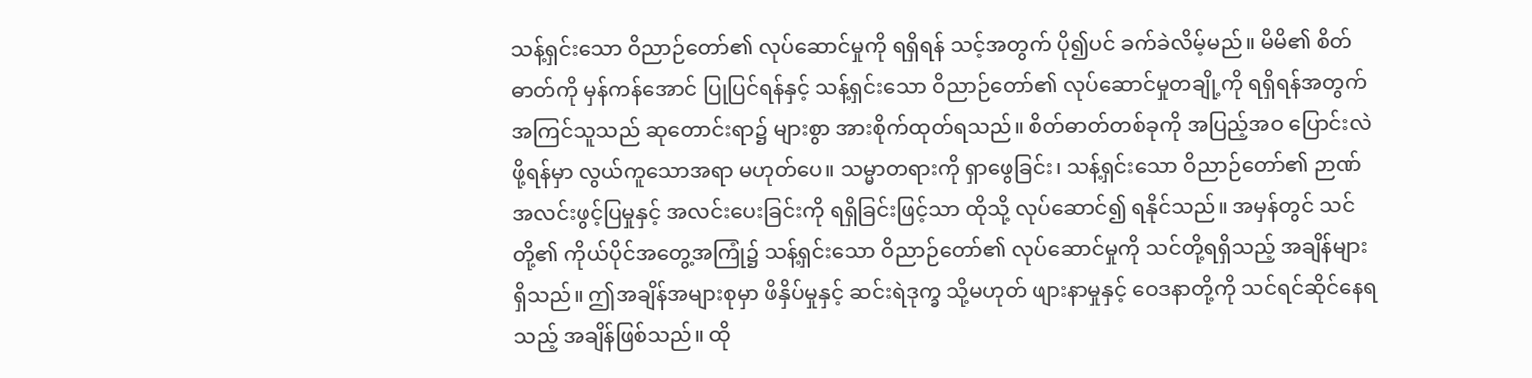သန့်ရှင်းသော ဝိညာဉ်တော်၏ လုပ်ဆောင်မှုကို ရရှိရန် သင့်အတွက် ပို၍ပင် ခက်ခဲလိမ့်မည်။ မိမိ၏ စိတ်ဓာတ်ကို မှန်ကန်အောင် ပြုပြင်ရန်နှင့် သန့်ရှင်းသော ဝိညာဉ်တော်၏ လုပ်ဆောင်မှုတချို့ကို ရရှိရန်အတွက် အကြင်သူသည် ဆုတောင်းရာ၌ များစွာ အားစိုက်ထုတ်ရသည်။ စိတ်ဓာတ်တစ်ခုကို အပြည့်အဝ ပြောင်းလဲဖို့ရန်မှာ လွယ်ကူသောအရာ မဟုတ်ပေ။ သမ္မာတရားကို ရှာဖွေခြင်း၊ သန့်ရှင်းသော ဝိညာဉ်တော်၏ ဉာဏ်အလင်းဖွင့်ပြမှုနှင့် အလင်းပေးခြင်းကို ရရှိခြင်းဖြင့်သာ ထိုသို့ လုပ်ဆောင်၍ ရနိုင်သည်။ အမှန်တွင် သင်တို့၏ ကိုယ်ပိုင်အတွေ့အကြုံ၌ သန့်ရှင်းသော ဝိညာဉ်တော်၏ လုပ်ဆောင်မှုကို သင်တို့ရရှိသည့် အချိန်များရှိသည်။ ဤအချိန်အများစုမှာ ဖိနှိပ်မှုနှင့် ဆင်းရဲဒုက္ခ သို့မဟုတ် ဖျားနာမှုနှင့် ဝေဒနာတို့ကို သင်ရင်ဆိုင်နေရသည့် အချိန်ဖြစ်သည်။ ထို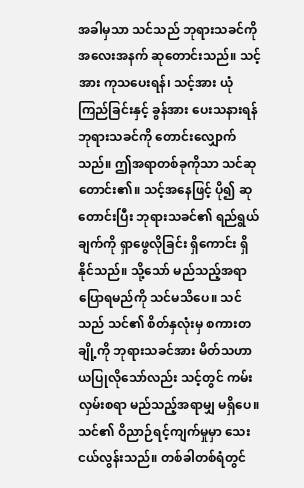အခါမှသာ သင်သည် ဘုရားသခင်ကို အလေးအနက် ဆုတောင်းသည်။ သင့်အား ကုသပေးရန်၊ သင့်အား ယုံကြည်ခြင်းနှင့် ခွန်အား ပေးသနားရန် ဘုရားသခင်ကို တောင်းလျှောက်သည်။ ဤအရာတစ်ခုကိုသာ သင်ဆုတောင်း၏။ သင့်အနေဖြင့် ပို၍ ဆုတောင်းပြီး ဘုရားသခင်၏ ရည်ရွယ်ချက်ကို ရှာဖွေလိုခြင်း ရှိကောင်း ရှိနိုင်သည်။ သို့သော် မည်သည့်အရာ ပြောရမည်ကို သင်မသိပေ။ သင်သည် သင်၏ စိတ်နှလုံးမှ စကားတချို့ကို ဘုရားသခင်အား မိတ်သဟာယပြုလိုသော်လည်း သင့်တွင် ကမ်းလှမ်းစရာ မည်သည့်အရာမျှ မရှိပေ။ သင်၏ ဝိညာဉ်ရင့်ကျက်မှုမှာ သေးငယ်လွန်းသည်။ တစ်ခါတစ်ရံတွင်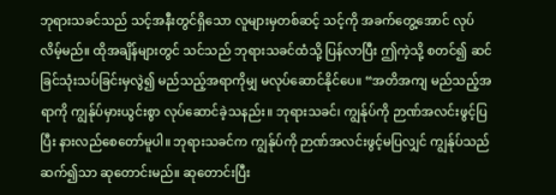ဘုရားသခင်သည် သင့်အနီးတွင်ရှိသော လူများမှတစ်ဆင့် သင့်ကို အခက်တွေ့အောင် လုပ်လိမ့်မည်။ ထိုအချိန်များတွင် သင်သည် ဘုရားသခင်ထံသို့ ပြန်လာပြီး ဤကဲ့သို့ စတင်၍ ဆင်ခြင်သုံးသပ်ခြင်းမှလွဲ၍ မည်သည့်အရာကိုမျှ မလုပ်ဆောင်နိုင်ပေ။ “အတိအကျ မည်သည့်အရာကို ကျွန်ုပ်မှားယွင်းစွာ လုပ်ဆောင်ခဲ့သနည်း။ ဘုရားသခင်၊ ကျွန်ုပ်ကို ဉာဏ်အလင်းဖွင့်ပြပြီး နားလည်စေတော်မူပါ။ ဘုရားသခင်က ကျွန်ုပ်ကို ဉာဏ်အလင်းဖွင့်မပြလျှင် ကျွန်ုပ်သည် ဆက်၍သာ ဆုတောင်းမည်။ ဆုတောင်းပြီး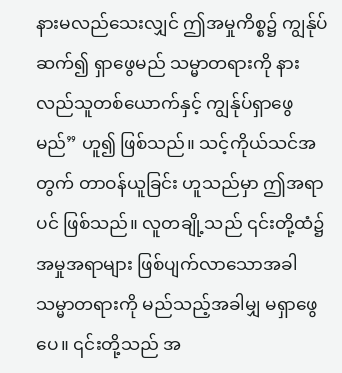နားမလည်သေးလျှင် ဤအမှုကိစ္စ၌ ကျွန်ုပ် ဆက်၍ ရှာဖွေမည် သမ္မာတရားကို နားလည်သူတစ်ယောက်နှင့် ကျွန်ုပ်ရှာဖွေမည်” ဟူ၍ ဖြစ်သည်။ သင့်ကိုယ်သင်အတွက် တာဝန်ယူခြင်း ဟူသည်မှာ ဤအရာပင် ဖြစ်သည်။ လူတချို့သည် ၎င်းတို့ထံ၌ အမှုအရာများ ဖြစ်ပျက်လာသောအခါ သမ္မာတရားကို မည်သည့်အခါမျှ မရှာဖွေပေ။ ၎င်းတို့သည် အ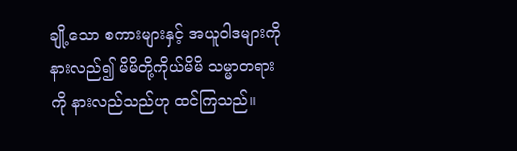ချို့သော စကားများနှင့် အယူဝါဒများကို နားလည်၍ မိမိတို့ကိုယ်မိမိ သမ္မာတရားကို နားလည်သည်ဟု ထင်ကြသည်။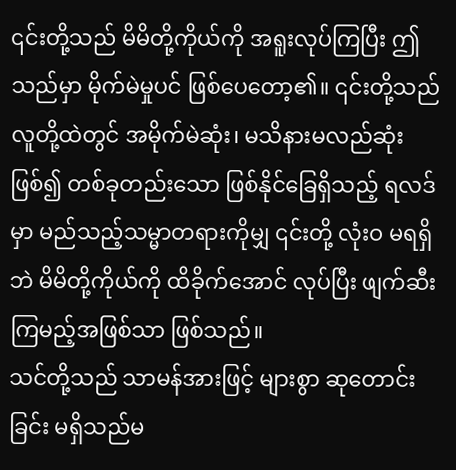၎င်းတို့သည် မိမိတို့ကိုယ်ကို အရူးလုပ်ကြပြီး ဤသည်မှာ မိုက်မဲမှုပင် ဖြစ်ပေတော့၏။ ၎င်းတို့သည် လူတို့ထဲတွင် အမိုက်မဲဆုံး၊ မသိနားမလည်ဆုံးဖြစ်၍ တစ်ခုတည်းသော ဖြစ်နိုင်ခြေရှိသည့် ရလဒ်မှာ မည်သည့်သမ္မာတရားကိုမျှ ၎င်းတို့ လုံးဝ မရရှိဘဲ မိမိတို့ကိုယ်ကို ထိခိုက်အောင် လုပ်ပြီး ဖျက်ဆီးကြမည့်အဖြစ်သာ ဖြစ်သည်။
သင်တို့သည် သာမန်အားဖြင့် များစွာ ဆုတောင်းခြင်း မရှိသည်မ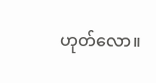ဟုတ်လော။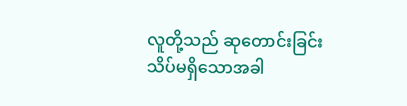လူတို့သည် ဆုတောင်းခြင်း သိပ်မရှိသောအခါ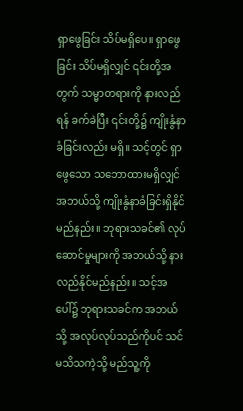ရှာဖွေခြင်း သိပ်မရှိပေ။ ရှာဖွေခြင်း သိပ်မရှိလျှင် ၎င်းတို့အတွက် သမ္မာတရားကို နားလည်ရန် ခက်ခဲပြီး ၎င်းတို့၌ ကျိုးနွံနာခံခြင်းလည်း မရှိ။ သင့်တွင် ရှာဖွေသော သဘောထားမရှိလျှင် အဘယ်သို့ ကျိုးနွံနာခံခြင်းရှိနိုင်မည်နည်း။ ဘုရားသခင်၏ လုပ်ဆောင်မှုများကို အဘယ်သို့ နားလည်နိုင်မည်နည်း။ သင့်အပေါ်၌ ဘုရားသခင်က အဘယ်သို့ အလုပ်လုပ်သည်ကိုပင် သင်မသိသကဲ့သို့ မည်သူ့ကို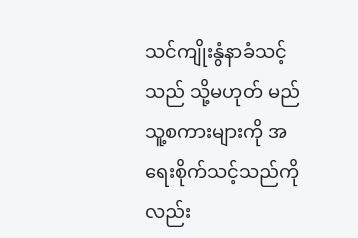သင်ကျိုးနွံနာခံသင့်သည် သို့မဟုတ် မည်သူ့စကားများကို အရေးစိုက်သင့်သည်ကိုလည်း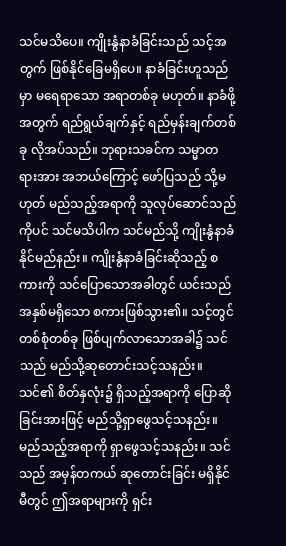သင်မသိပေ။ ကျိုးနွံနာခံခြင်းသည် သင့်အတွက် ဖြစ်နိုင်ခြေမရှိပေ။ နာခံခြင်းဟူသည်မှာ မရေရာသော အရာတစ်ခု မဟုတ်။ နာခံဖို့အတွက် ရည်ရွယ်ချက်နှင့် ရည်မှန်းချက်တစ်ခု လိုအပ်သည်။ ဘုရားသခင်က သမ္မာတရားအား အဘယ်ကြောင့် ဖော်ပြသည် သို့မဟုတ် မည်သည့်အရာကို သူလုပ်ဆောင်သည်ကိုပင် သင်မသိပါက သင်မည်သို့ ကျိုးနွံနာခံနိုင်မည်နည်း။ ကျိုးနွံနာခံခြင်းဆိုသည့် စကားကို သင်ပြောသောအခါတွင် ယင်းသည် အနှစ်မရှိသော စကားဖြစ်သွား၏။ သင့်တွင် တစ်စုံတစ်ခု ဖြစ်ပျက်လာသောအခါ၌ သင်သည် မည်သို့ဆုတောင်းသင့်သနည်း။ သင်၏ စိတ်နှလုံး၌ ရှိသည့်အရာကို ပြောဆိုခြင်းအားဖြင့် မည်သို့ရှာဖွေသင့်သနည်း။ မည်သည့်အရာကို ရှာဖွေသင့်သနည်း။ သင်သည် အမှန်တကယ် ဆုတောင်းခြင်း မရှိနိုင်မီတွင် ဤအရာများကို ရှင်း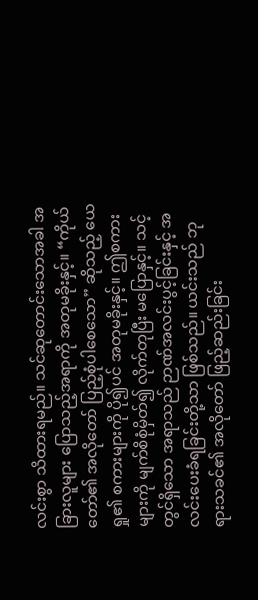လင်းစွာ သိထားရမည်။ သင်ဆုတောင်းသောအခါ အခြားလူများ ပြောသည့်အရာကို အတုမခိုးနှင့်။ “ကိုယ်တော်၏ အလိုတော် ပြည့်စုံပါစေသော” ဆိုသည့် ယေရှု၏ စကားများကို ပို၍ပင် အတုမခိုးနှင့်။ ဤစကားများကို မျက်စိစုံမှိတ်၍ လိုက်တုပြီး မပြောနှင့်။ သင့်တွင်ရှိသော အရာသည် ဉာဏ်အလင်းပွင့်ခြင်းနှင့် အလင်းပေးခံရခြင်းတို့သာ ဖြစ်သည်။ ယင်းသည် ဘုရားသခင်၏ အလိုတော် ဖြည့်ဆည်းခြင်း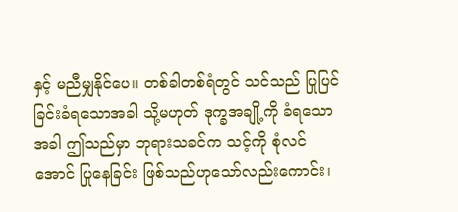နှင့် မညီမျှနိုင်ပေ။ တစ်ခါတစ်ရံတွင် သင်သည် ပြုပြင်ခြင်းခံရသောအခါ သို့မဟုတ် ဒုက္ခအချို့ကို ခံရသောအခါ ဤသည်မှာ ဘုရားသခင်က သင့်ကို စုံလင်အောင် ပြုနေခြင်း ဖြစ်သည်ဟုသော်လည်းကောင်း၊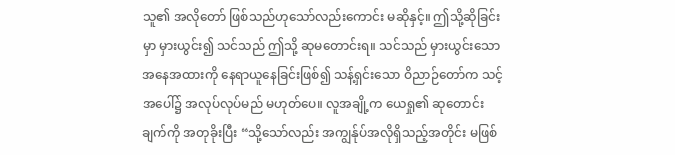သူ၏ အလိုတော် ဖြစ်သည်ဟုသော်လည်းကောင်း မဆိုနှင့်။ ဤသို့ဆိုခြင်းမှာ မှားယွင်း၍ သင်သည် ဤသို့ ဆုမတောင်းရ။ သင်သည် မှားယွင်းသော အနေအထားကို နေရာယူနေခြင်းဖြစ်၍ သန့်ရှင်းသော ဝိညာဉ်တော်က သင့်အပေါ်၌ အလုပ်လုပ်မည် မဟုတ်ပေ။ လူအချို့က ယေရှု၏ ဆုတောင်းချက်ကို အတုခိုးပြီး “သို့သော်လည်း အကျွန်ုပ်အလိုရှိသည့်အတိုင်း မဖြစ်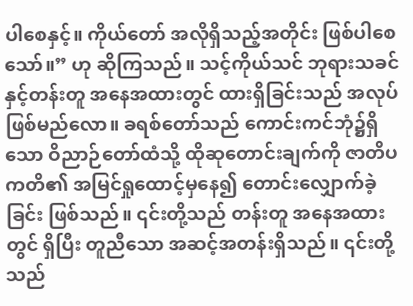ပါစေနှင့်။ ကိုယ်တော် အလိုရှိသည့်အတိုင်း ဖြစ်ပါစေသော်။” ဟု ဆိုကြသည်။ သင့်ကိုယ်သင် ဘုရားသခင်နှင့်တန်းတူ အနေအထားတွင် ထားရှိခြင်းသည် အလုပ်ဖြစ်မည်လော။ ခရစ်တော်သည် ကောင်းကင်ဘုံ၌ရှိသော ဝိညာဉ်တော်ထံသို့ ထိုဆုတောင်းချက်ကို ဇာတိပကတိ၏ အမြင်ရှုထောင့်မှနေ၍ တောင်းလျှောက်ခဲ့ခြင်း ဖြစ်သည်။ ၎င်းတို့သည် တန်းတူ အနေအထားတွင် ရှိပြီး တူညီသော အဆင့်အတန်းရှိသည်။ ၎င်းတို့သည်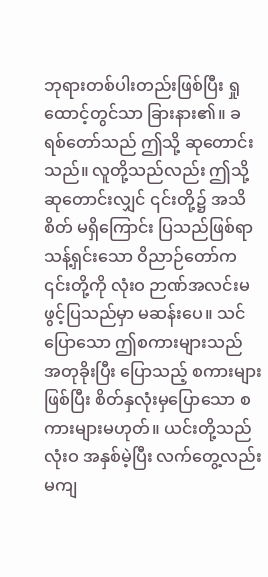ဘုရားတစ်ပါးတည်းဖြစ်ပြီး ရှုထောင့်တွင်သာ ခြားနား၏။ ခရစ်တော်သည် ဤသို့ ဆုတောင်းသည်။ လူတို့သည်လည်း ဤသို့ ဆုတောင်းလျှင် ၎င်းတို့၌ အသိစိတ် မရှိကြောင်း ပြသည်ဖြစ်ရာ သန့်ရှင်းသော ဝိညာဉ်တော်က ၎င်းတို့ကို လုံးဝ ဉာဏ်အလင်းမဖွင့်ပြသည်မှာ မဆန်းပေ။ သင်ပြောသော ဤစကားများသည် အတုခိုးပြီး ပြောသည့် စကားများဖြစ်ပြီး စိတ်နှလုံးမှပြောသော စကားများမဟုတ်။ ယင်းတို့သည် လုံးဝ အနှစ်မဲ့ပြီး လက်တွေ့လည်း မကျ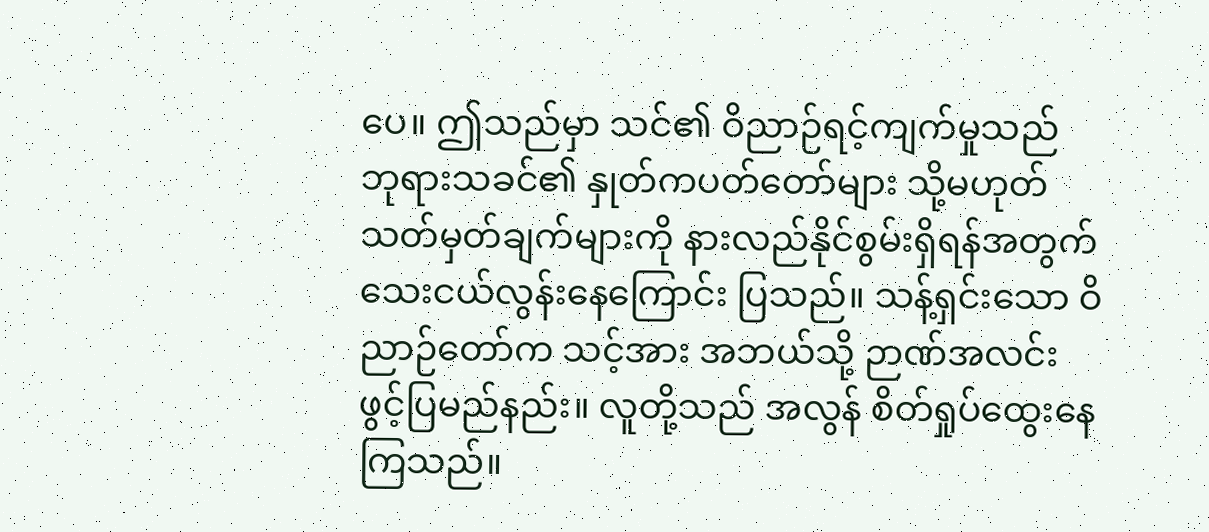ပေ။ ဤသည်မှာ သင်၏ ဝိညာဉ်ရင့်ကျက်မှုသည် ဘုရားသခင်၏ နှုတ်ကပတ်တော်များ သို့မဟုတ် သတ်မှတ်ချက်များကို နားလည်နိုင်စွမ်းရှိရန်အတွက် သေးငယ်လွန်းနေကြောင်း ပြသည်။ သန့်ရှင်းသော ဝိညာဉ်တော်က သင့်အား အဘယ်သို့ ဉာဏ်အလင်းဖွင့်ပြမည်နည်း။ လူတို့သည် အလွန် စိတ်ရှုပ်ထွေးနေကြသည်။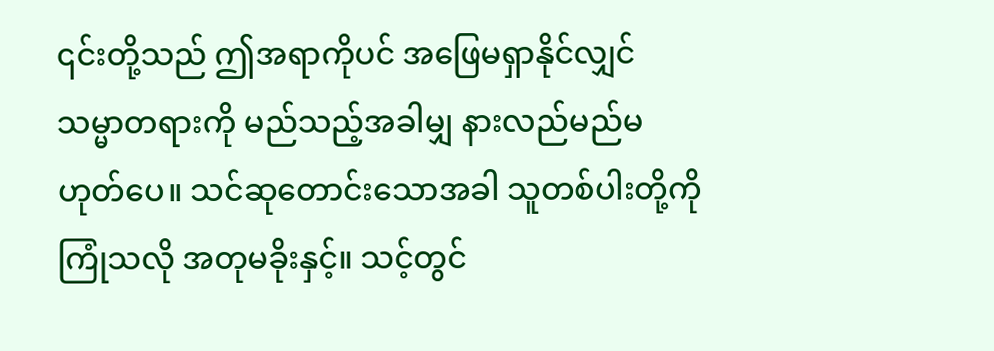၎င်းတို့သည် ဤအရာကိုပင် အဖြေမရှာနိုင်လျှင် သမ္မာတရားကို မည်သည့်အခါမျှ နားလည်မည်မဟုတ်ပေ။ သင်ဆုတောင်းသောအခါ သူတစ်ပါးတို့ကို ကြုံသလို အတုမခိုးနှင့်။ သင့်တွင်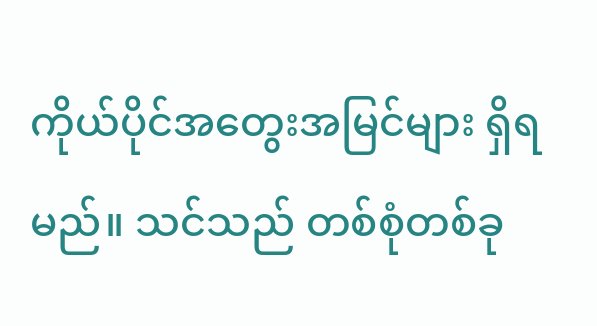ကိုယ်ပိုင်အတွေးအမြင်များ ရှိရမည်။ သင်သည် တစ်စုံတစ်ခု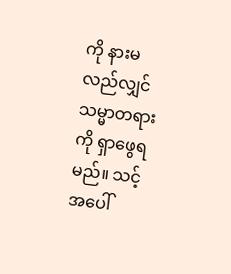ကို နားမလည်လျှင် သမ္မာတရားကို ရှာဖွေရမည်။ သင့်အပေါ်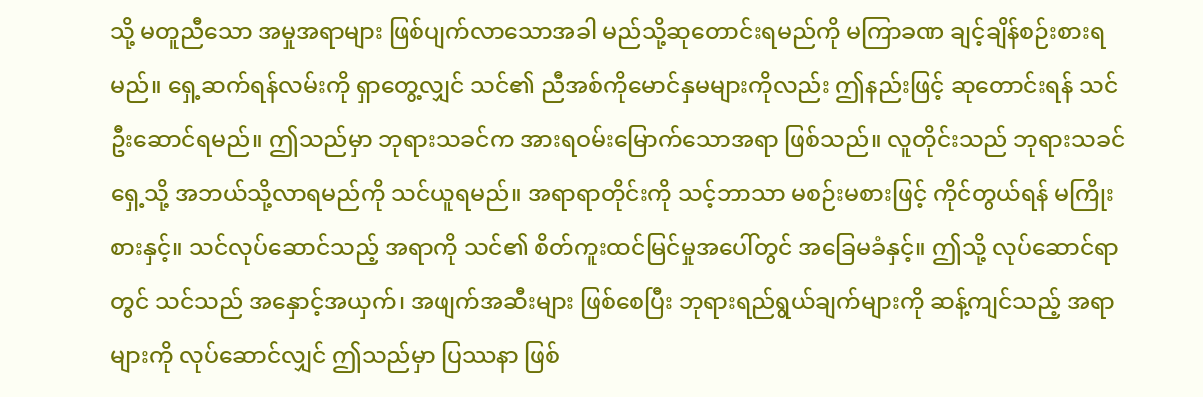သို့ မတူညီသော အမှုအရာများ ဖြစ်ပျက်လာသောအခါ မည်သို့ဆုတောင်းရမည်ကို မကြာခဏ ချင့်ချိန်စဉ်းစားရမည်။ ရှေ့ဆက်ရန်လမ်းကို ရှာတွေ့လျှင် သင်၏ ညီအစ်ကိုမောင်နှမများကိုလည်း ဤနည်းဖြင့် ဆုတောင်းရန် သင်ဦးဆောင်ရမည်။ ဤသည်မှာ ဘုရားသခင်က အားရဝမ်းမြောက်သောအရာ ဖြစ်သည်။ လူတိုင်းသည် ဘုရားသခင်ရှေ့သို့ အဘယ်သို့လာရမည်ကို သင်ယူရမည်။ အရာရာတိုင်းကို သင့်ဘာသာ မစဉ်းမစားဖြင့် ကိုင်တွယ်ရန် မကြိုးစားနှင့်။ သင်လုပ်ဆောင်သည့် အရာကို သင်၏ စိတ်ကူးထင်မြင်မှုအပေါ်တွင် အခြေမခံနှင့်။ ဤသို့ လုပ်ဆောင်ရာတွင် သင်သည် အနှောင့်အယှက်၊ အဖျက်အဆီးများ ဖြစ်စေပြီး ဘုရားရည်ရွယ်ချက်များကို ဆန့်ကျင်သည့် အရာများကို လုပ်ဆောင်လျှင် ဤသည်မှာ ပြဿနာ ဖြစ်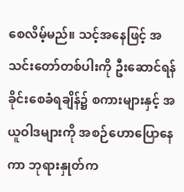စေလိမ့်မည်။ သင့်အနေဖြင့် အသင်းတော်တစ်ပါးကို ဦးဆောင်ရန် ခိုင်းစေခံရချိန်၌ စကားများနှင့် အယူဝါဒများကို အစဉ်ဟောပြောနေကာ ဘုရားနှုတ်က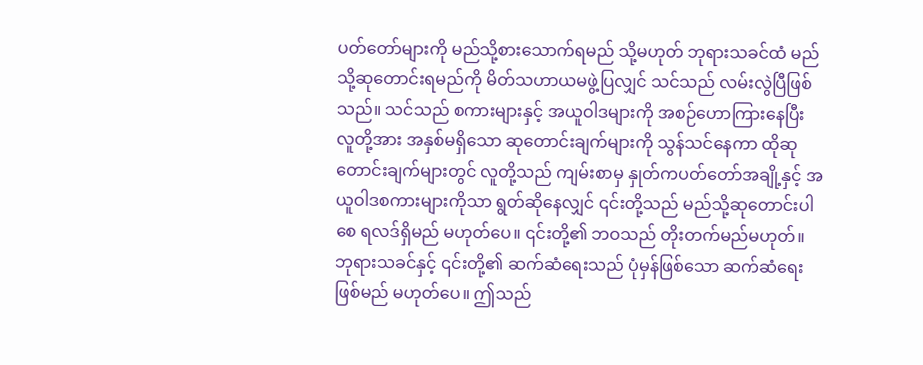ပတ်တော်များကို မည်သို့စားသောက်ရမည် သို့မဟုတ် ဘုရားသခင်ထံ မည်သို့ဆုတောင်းရမည်ကို မိတ်သဟာယမဖွဲ့ပြလျှင် သင်သည် လမ်းလွဲပြီဖြစ်သည်။ သင်သည် စကားများနှင့် အယူဝါဒများကို အစဉ်ဟောကြားနေပြီး လူတို့အား အနှစ်မရှိသော ဆုတောင်းချက်များကို သွန်သင်နေကာ ထိုဆုတောင်းချက်များတွင် လူတို့သည် ကျမ်းစာမှ နှုတ်ကပတ်တော်အချို့နှင့် အယူဝါဒစကားများကိုသာ ရွတ်ဆိုနေလျှင် ၎င်းတို့သည် မည်သို့ဆုတောင်းပါစေ ရလဒ်ရှိမည် မဟုတ်ပေ။ ၎င်းတို့၏ ဘဝသည် တိုးတက်မည်မဟုတ်။ ဘုရားသခင်နှင့် ၎င်းတို့၏ ဆက်ဆံရေးသည် ပုံမှန်ဖြစ်သော ဆက်ဆံရေးဖြစ်မည် မဟုတ်ပေ။ ဤသည်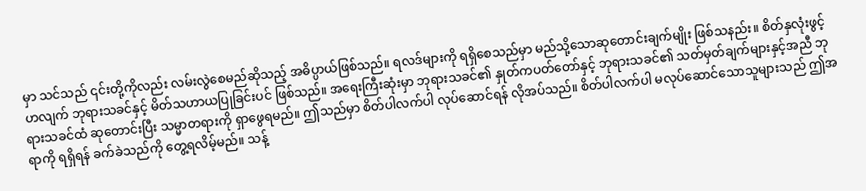မှာ သင်သည် ၎င်းတို့ကိုလည်း လမ်းလွဲစေမည်ဆိုသည့် အဓိပ္ပာယ်ဖြစ်သည်။ ရလဒ်များကို ရရှိစေသည်မှာ မည်သို့သောဆုတောင်းချက်မျိုး ဖြစ်သနည်း။ စိတ်နှလုံးဖွင့်ဟလျက် ဘုရားသခင်နှင့် မိတ်သဟာယပြုခြင်းပင် ဖြစ်သည်။ အရေးကြီးဆုံးမှာ ဘုရားသခင်၏ နှုတ်ကပတ်တော်နှင့် ဘုရားသခင်၏ သတ်မှတ်ချက်များနှင့်အညီ ဘုရားသခင်ထံ ဆုတောင်းပြီး သမ္မာတရားကို ရှာဖွေရမည်။ ဤသည်မှာ စိတ်ပါလက်ပါ လုပ်ဆောင်ရန် လိုအပ်သည်။ စိတ်ပါလက်ပါ မလုပ်ဆောင်သောသူများသည် ဤအရာကို ရရှိရန် ခက်ခဲသည်ကို တွေ့ရလိမ့်မည်။ သန့်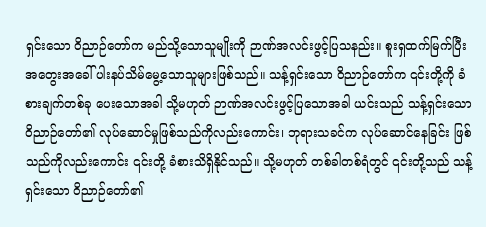ရှင်းသော ဝိညာဉ်တော်က မည်သို့သောသူမျိုးကို ဉာဏ်အလင်းဖွင့်ပြသနည်း။ စူးရှထက်မြက်ပြီး အတွေးအခေါ် ပါးနပ်သိမ်မွေ့သောသူများဖြစ်သည်။ သန့်ရှင်းသော ဝိညာဉ်တော်က ၎င်းတို့ကို ခံစားချက်တစ်ခု ပေးသောအခါ သို့မဟုတ် ဉာဏ်အလင်းဖွင့်ပြသောအခါ ယင်းသည် သန့်ရှင်းသော ဝိညာဉ်တော်၏ လုပ်ဆောင်မှုဖြစ်သည်ကိုလည်းကောင်း၊ ဘုရားသခင်က လုပ်ဆောင်နေခြင်း ဖြစ်သည်ကိုလည်းကောင်း ၎င်းတို့ ခံစားသိရှိနိုင်သည်။ သို့မဟုတ် တစ်ခါတစ်ရံတွင် ၎င်းတို့သည် သန့်ရှင်းသော ဝိညာဉ်တော်၏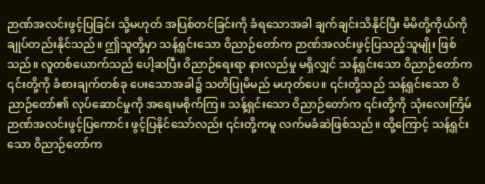ဉာဏ်အလင်းဖွင့်ပြခြင်း သို့မဟုတ် အပြစ်တင်ခြင်းကို ခံရသောအခါ ချက်ချင်းသိနိုင်ပြီး မိမိတို့ကိုယ်ကို ချုပ်တည်းနိုင်သည်။ ဤသူတို့မှာ သန့်ရှင်းသော ဝိညာဉ်တော်က ဉာဏ်အလင်းဖွင့်ပြသည့်သူမျိုး ဖြစ်သည်။ လူတစ်ယောက်သည် ပေါ့ဆပြီး ဝိညာဉ်ရေးရာ နားလည်မှု မရှိလျှင် သန့်ရှင်းသော ဝိညာဉ်တော်က ၎င်းတို့ကို ခံစားချက်တစ်ခု ပေးသောအခါ၌ သတိပြုမိမည် မဟုတ်ပေ။ ၎င်းတို့သည် သန့်ရှင်းသော ဝိညာဉ်တော်၏ လုပ်ဆောင်မှုကို အရေးမစိုက်ကြ။ သန့်ရှင်းသော ဝိညာဉ်တော်က ၎င်းတို့ကို သုံးလေးကြိမ် ဉာဏ်အလင်းဖွင့်ပြကောင်း ဖွင့်ပြနိုင်သော်လည်း ၎င်းတို့ကမူ လက်မခံဆဲဖြစ်သည်။ ထို့ကြောင့် သန့်ရှင်းသော ဝိညာဉ်တော်က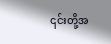၎င်းတို့အ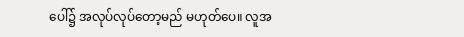ပေါ်၌ အလုပ်လုပ်တော့မည် မဟုတ်ပေ။ လူအ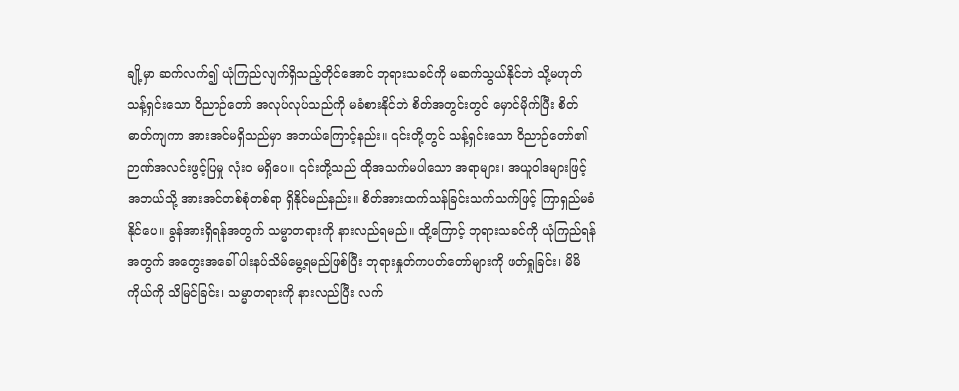ချို့မှာ ဆက်လက်၍ ယုံကြည်လျက်ရှိသည့်တိုင်အောင် ဘုရားသခင်ကို မဆက်သွယ်နိုင်ဘဲ သို့မဟုတ် သန့်ရှင်းသော ဝိညာဉ်တော် အလုပ်လုပ်သည်ကို မခံစားနိုင်ဘဲ စိတ်အတွင်းတွင် မှောင်မိုက်ပြီး စိတ်ဓာတ်ကျကာ အားအင်မရှိသည်မှာ အဘယ်ကြောင့်နည်း။ ၎င်းတို့တွင် သန့်ရှင်းသော ဝိညာဉ်တော်၏ ဉာဏ်အလင်းဖွင့်ပြမှု လုံးဝ မရှိပေ။ ၎င်းတို့သည် ထိုအသက်မပါသော အရာများ၊ အယူဝါဒများဖြင့် အဘယ်သို့ အားအင်တစ်စုံတစ်ရာ ရှိနိုင်မည်နည်း။ စိတ်အားထက်သန်ခြင်းသက်သက်ဖြင့် ကြာရှည်မခံနိုင်ပေ။ ခွန်အားရှိရန်အတွက် သမ္မာတရားကို နားလည်ရမည်။ ထို့ကြောင့် ဘုရားသခင်ကို ယုံကြည်ရန်အတွက် အတွေးအခေါ် ပါးနပ်သိမ်မွေ့ရမည်ဖြစ်ပြီး ဘုရားနှုတ်ကပတ်တော်များကို ဖတ်ရှုခြင်း၊ မိမိကိုယ်ကို သိမြင်ခြင်း၊ သမ္မာတရားကို နားလည်ပြီး လက်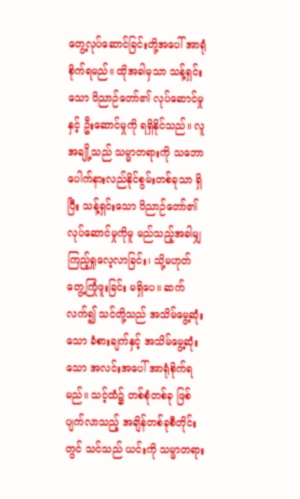တွေ့လုပ်ဆောင်ခြင်းတို့အပေါ် အာရုံစိုက်ရမည်။ ထိုအခါမှသာ သန့်ရှင်းသော ဝိညာဉ်တော်၏ လုပ်ဆောင်မှုနှင့် ဦးဆောင်မှုကို ရရှိနိုင်သည်။ လူအချို့သည် သမ္မာတရားကို သဘောပေါက်နားလည်နိုင်စွမ်းတစ်ခုသာ ရှိပြီး သန့်ရှင်းသော ဝိညာဉ်တော်၏ လုပ်ဆောင်မှုကိုမူ မည်သည့်အခါမျှ ကြည့်ရှုလေ့လာခြင်း၊ သို့မဟုတ် တွေ့ကြုံဖူးခြင်း မရှိပေ။ ဆက်လက်၍ သင်တို့သည် အသိမ်မွေ့ဆုံးသော ခံစားချက်နှင့် အသိမ်မွေ့ဆုံးသော အလင်းအပေါ် အာရုံစိုက်ရမည်။ သင့်ထံ၌ တစ်စုံတစ်ခု ဖြစ်ပျက်လာသည့် အချိန်တစ်ခုစီတိုင်းတွင် သင်သည် ယင်းကို သမ္မာတရား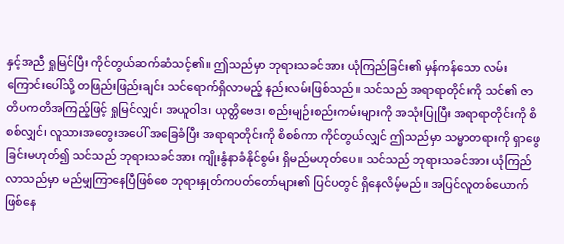နှင့်အညီ ရှုမြင်ပြီး ကိုင်တွယ်ဆက်ဆံသင့်၏။ ဤသည်မှာ ဘုရားသခင်အား ယုံကြည်ခြင်း၏ မှန်ကန်သော လမ်းကြောင်းပေါ်သို့ တဖြည်းဖြည်းချင်း သင်ရောက်ရှိလာမည့် နည်းလမ်းဖြစ်သည်။ သင်သည် အရာရာတိုင်းကို သင်၏ ဇာတိပကတိအကြည့်ဖြင့် ရှုမြင်လျှင်၊ အယူဝါဒ၊ ယုတ္တိဗေဒ၊ စည်းမျဉ်းစည်းကမ်းများကို အသုံးပြုပြီး အရာရာတိုင်းကို စိစစ်လျှင်၊ လူသားအတွေးအပေါ် အခြေခံပြီး အရာရာတိုင်းကို စိစစ်ကာ ကိုင်တွယ်လျှင် ဤသည်မှာ သမ္မာတရားကို ရှာဖွေခြင်းမဟုတ်၍ သင်သည် ဘုရားသခင်အား ကျိုးနွံနာခံနိုင်စွမ်း ရှိမည်မဟုတ်ပေ။ သင်သည် ဘုရားသခင်အား ယုံကြည်လာသည်မှာ မည်မျှကြာနေပြီဖြစ်စေ ဘုရားနှုတ်ကပတ်တော်များ၏ ပြင်ပတွင် ရှိနေလိမ့်မည်။ အပြင်လူတစ်ယောက် ဖြစ်နေ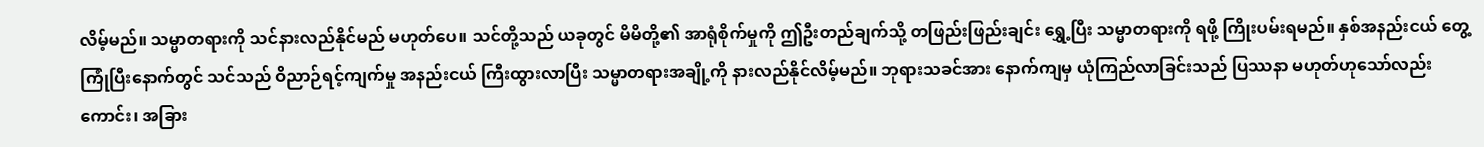လိမ့်မည်။ သမ္မာတရားကို သင်နားလည်နိုင်မည် မဟုတ်ပေ။ သင်တို့သည် ယခုတွင် မိမိတို့၏ အာရုံစိုက်မှုကို ဤဦးတည်ချက်သို့ တဖြည်းဖြည်းချင်း ရွှေ့ပြီး သမ္မာတရားကို ရဖို့ ကြိုးပမ်းရမည်။ နှစ်အနည်းငယ် တွေ့ကြုံပြီးနောက်တွင် သင်သည် ဝိညာဉ်ရင့်ကျက်မှု အနည်းငယ် ကြီးထွားလာပြီး သမ္မာတရားအချို့ကို နားလည်နိုင်လိမ့်မည်။ ဘုရားသခင်အား နောက်ကျမှ ယုံကြည်လာခြင်းသည် ပြဿနာ မဟုတ်ဟုသော်လည်းကောင်း၊ အခြား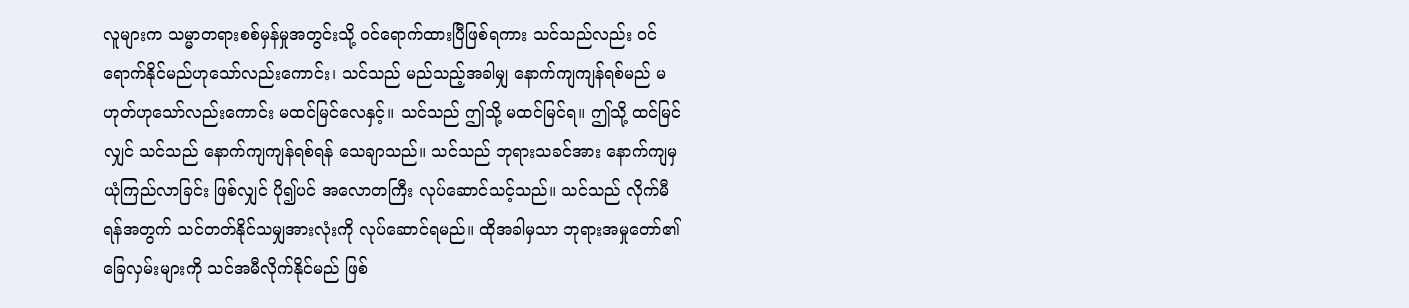လူများက သမ္မာတရားစစ်မှန်မှုအတွင်းသို့ ဝင်ရောက်ထားပြီဖြစ်ရကား သင်သည်လည်း ဝင်ရောက်နိုင်မည်ဟုသော်လည်းကောင်း၊ သင်သည် မည်သည့်အခါမျှ နောက်ကျကျန်ရစ်မည် မဟုတ်ဟုသော်လည်းကောင်း မထင်မြင်လေနှင့်။ သင်သည် ဤသို့ မထင်မြင်ရ။ ဤသို့ ထင်မြင်လျှင် သင်သည် နောက်ကျကျန်ရစ်ရန် သေချာသည်။ သင်သည် ဘုရားသခင်အား နောက်ကျမှ ယုံကြည်လာခြင်း ဖြစ်လျှင် ပို၍ပင် အလောတကြီး လုပ်ဆောင်သင့်သည်။ သင်သည် လိုက်မီရန်အတွက် သင်တတ်နိုင်သမျှအားလုံးကို လုပ်ဆောင်ရမည်။ ထိုအခါမှသာ ဘုရားအမှုတော်၏ ခြေလှမ်းများကို သင်အမီလိုက်နိုင်မည် ဖြစ်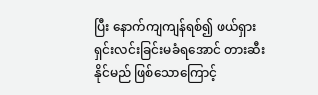ပြီး နောက်ကျကျန်ရစ်၍ ဖယ်ရှားရှင်းလင်းခြင်းမခံရအောင် တားဆီးနိုင်မည် ဖြစ်သောကြောင့်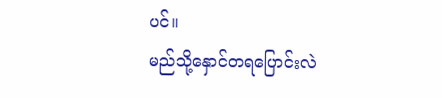ပင်။
မည်သို့နှောင်တရပြောင်းလဲ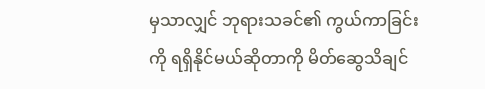မှသာလျှင် ဘုရားသခင်၏ ကွယ်ကာခြင်းကို ရရှိနိုင်မယ်ဆိုတာကို မိတ်ဆွေသိချင်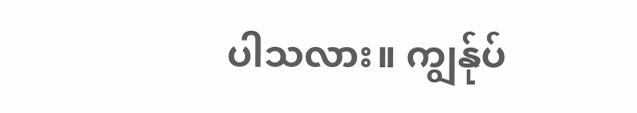ပါသလား။ ကျွန်ုပ်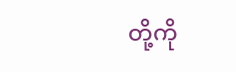တို့ကို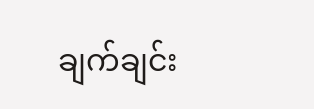ချက်ချင်း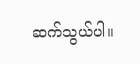ဆက်သွယ်ပါ။